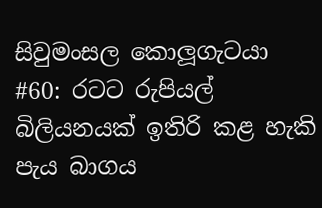සිවුමංසල කොලූගැටයා #60: රටට රුපියල් බිලියනයක් ඉතිරි කළ හැකි පැය බාගය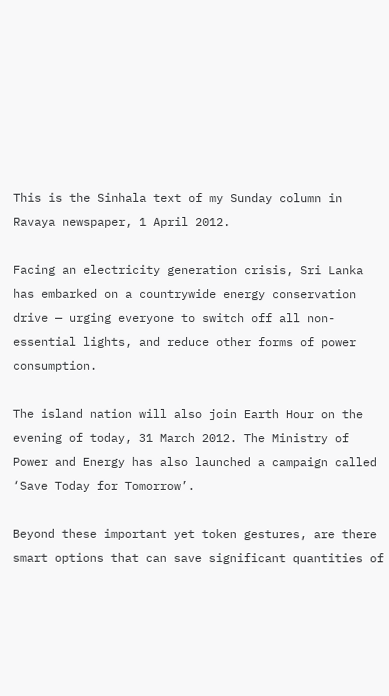This is the Sinhala text of my Sunday column in Ravaya newspaper, 1 April 2012.

Facing an electricity generation crisis, Sri Lanka has embarked on a countrywide energy conservation drive — urging everyone to switch off all non-essential lights, and reduce other forms of power consumption.

The island nation will also join Earth Hour on the evening of today, 31 March 2012. The Ministry of Power and Energy has also launched a campaign called ‘Save Today for Tomorrow’.

Beyond these important yet token gestures, are there smart options that can save significant quantities of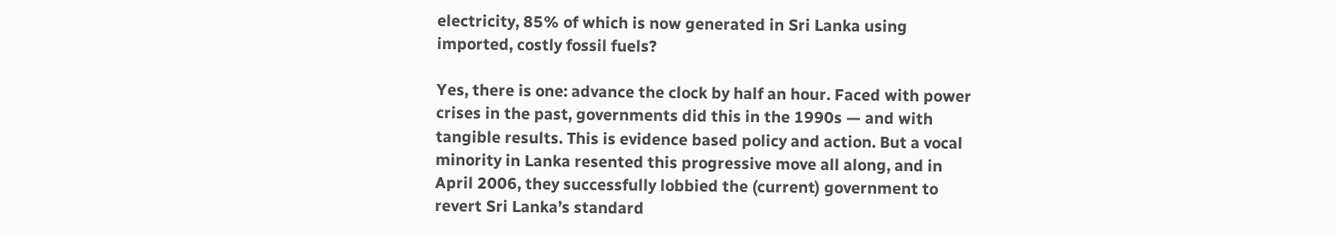electricity, 85% of which is now generated in Sri Lanka using imported, costly fossil fuels?

Yes, there is one: advance the clock by half an hour. Faced with power crises in the past, governments did this in the 1990s — and with tangible results. This is evidence based policy and action. But a vocal minority in Lanka resented this progressive move all along, and in April 2006, they successfully lobbied the (current) government to revert Sri Lanka’s standard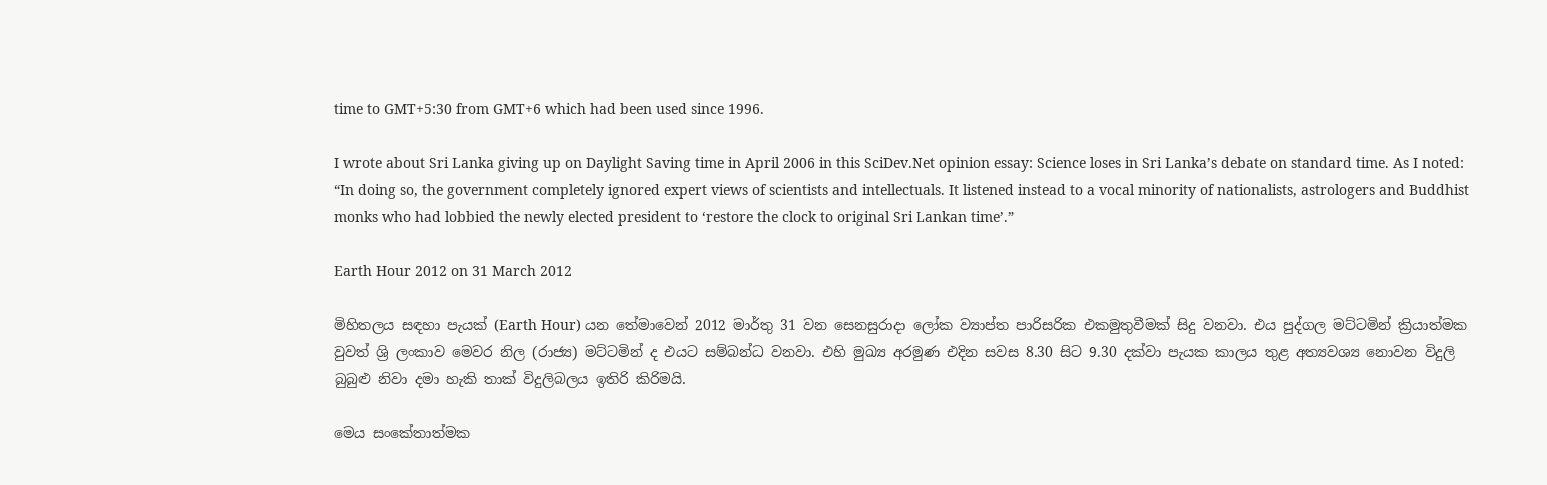time to GMT+5:30 from GMT+6 which had been used since 1996.

I wrote about Sri Lanka giving up on Daylight Saving time in April 2006 in this SciDev.Net opinion essay: Science loses in Sri Lanka’s debate on standard time. As I noted: “In doing so, the government completely ignored expert views of scientists and intellectuals. It listened instead to a vocal minority of nationalists, astrologers and Buddhist monks who had lobbied the newly elected president to ‘restore the clock to original Sri Lankan time’.”

Earth Hour 2012 on 31 March 2012

මිහිතලය සඳහා පැයක් (Earth Hour) යන තේමාවෙන් 2012 මාර්තු 31 වන සෙනසුරාදා ලෝක ව්‍යාප්ත පාරිසරික එකමුතුවීමක් සිදු වනවා. එය පුද්ගල මට්ටමින් ක්‍රියාත්මක වුවත් ශ්‍රි ලංකාව මෙවර නිල (රාජ්‍ය) මට්ටමින් ද එයට සම්බන්ධ වනවා. එහි මුඛ්‍ය අරමුණ එදින සවස 8.30 සිට 9.30 දක්වා පැයක කාලය තුළ අත්‍යවශ්‍ය නොවන විදුලි බුබුළු නිවා දමා හැකි තාක් විදුලිබලය ඉතිරි කිරිමයි.

මෙය සංකේතාත්මක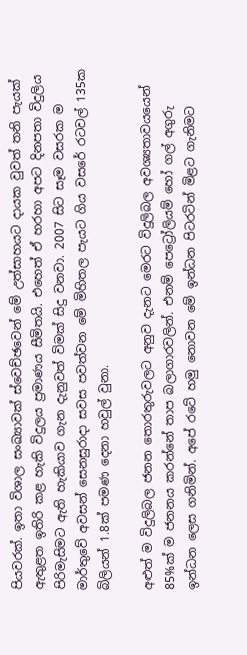පියවරක්. ඉතා විශාල සංඛ්‍යාවක් ස්වෙච්ඡවෙන් මේ උත්සාහයට දායක වුවත් තනි පැයක් ඇතුළත ඉතිරි කළ හැකි විදුලය ප්‍රමාණය සීමිතයි. එහෙත් ඒ හරහා අපට දිනපතා විදුලිය පිරිමැසිමට ඇති හැකියාව ගැන දැනුවත් විමක් සිදු වනවා. 2007 සිට සෑම වසරක ම මාර්තුවේ අවසන් සෙනසුරාදා සවස පවත්වන මේ මිහිතල පැයට ගිය වසරේ රටවල් 135ක බිලියන් 1.8ක් පමණ දෙනා හවුල් වුනා.

අළුත් ම විදුලිබල ජනන තොරතුරුවලට අනුව දැනට මෙරට විදුලිබල අවශ්‍යතාවයයෙන් 85%ක් ම ජනනය කරන්නේ තාප බලාගාරවලින්. එනම් පෙට්‍රෝලියම් හෝ ගල් අගුරු ඉන්ධන ලෙස ගනිමින්. අපේ රටේ හමු නොවන මේ ඉන්ධන පිටරටින් මිළට ගැනිමට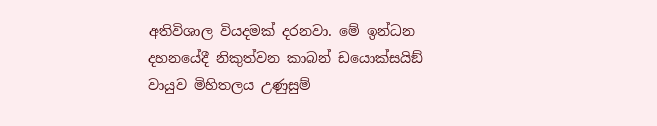අතිවිශාල වියදමක් දරනවා. මේ ඉන්ධන දහනයේදී නිකුත්වන කාබන් ඩයොක්සයිඞ් වායුව මිහිතලය උණුසුම්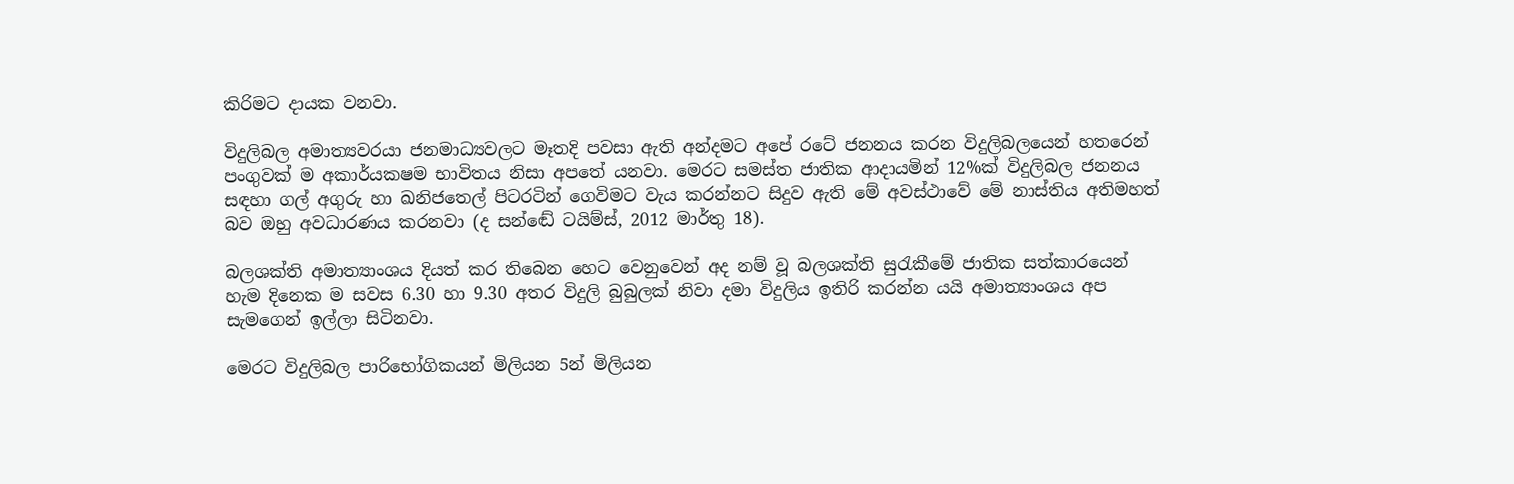කිරිමට දායක වනවා.

විදුලිබල අමාත්‍යවරයා ජනමාධ්‍යවලට මෑතදි පවසා ඇති අන්දමට අපේ රටේ ජනනය කරන විදුලිබලයෙන් හතරෙන් පංගුවක් ම අකාර්යකෂම භාවිතය නිසා අපතේ යනවා. මෙරට සමස්ත ජාතික ආදායමින් 12%ක් විදුලිබල ජනනය සඳහා ගල් අගුරු හා ඛනිජතෙල් පිටරටින් ගෙවිමට වැය කරන්නට සිදුව ඇති මේ අවස්ථාවේ මේ නාස්තිය අතිමහත් බව ඔහු අවධාරණය කරනවා (ද සන්ඬේ ටයිම්ස්, 2012 මාර්තු 18).

බලශක්ති අමාත්‍යාංශය දියත් කර තිබෙන හෙට වෙනුවෙන් අද නම් වූ බලශක්ති සුරැකීමේ ජාතික සත්කාරයෙන් හැම දිනෙක ම සවස 6.30 හා 9.30 අතර විදුලි බුබුලක් නිවා දමා විදුලිය ඉතිරි කරන්න යයි අමාත්‍යාංශය අප සැමගෙන් ඉල්ලා සිටිනවා.

මෙරට විදුලිබල පාරිභෝගිකයන් මිලියන 5න් මිලියන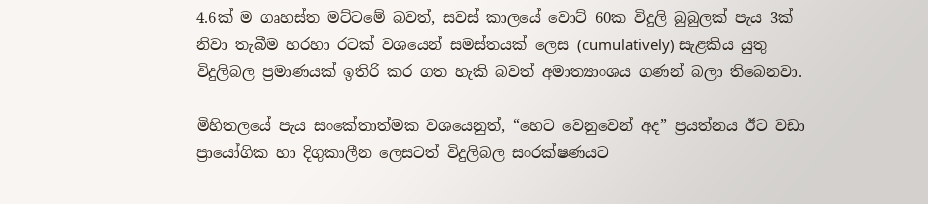4.6ක් ම ගෘහස්ත මට්ටමේ බවත්, සවස් කාලයේ වොට් 60ක විදුලි බුබුලක් පැය 3ක් නිවා තැබීම හරහා රටක් වශයෙන් සමස්තයක් ලෙස (cumulatively) සැළකිය යුතු විදුලිබල ප්‍රමාණයක් ඉතිරි කර ගත හැකි බවත් අමාත්‍යාංශය ගණන් බලා තිබෙනවා.

මිහිතලයේ පැය සංකේතාත්මක වශයෙනුත්, “හෙට වෙනුවෙන් අද” ප්‍රයත්නය ඊට වඩා ප්‍රායෝගික හා දිගුකාලීන ලෙසටත් විදුලිබල සංරක්ෂණයට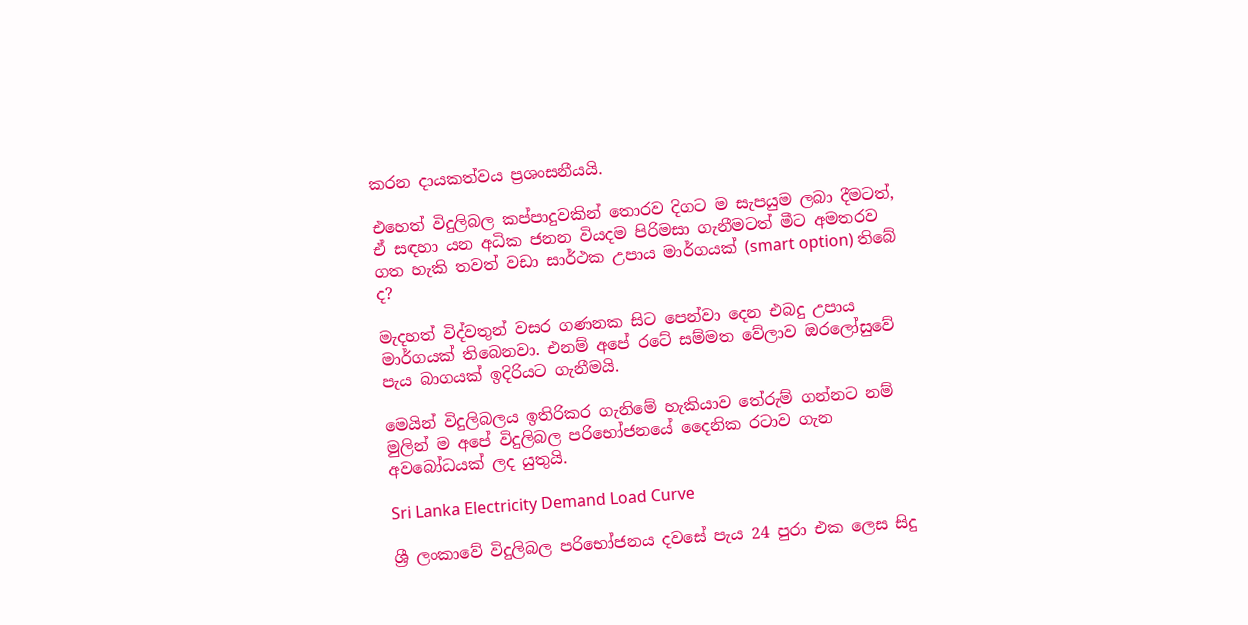කරන දායකත්වය ප්‍රශංසනීයයි.

එහෙත් විදුලිබල කප්පාදුවකින් තොරව දිගට ම සැපයුම ලබා දීමටත්, ඒ සඳහා යන අධික ජනන වියදම පිරිමසා ගැනීමටත් මීට අමතරව ගත හැකි තවත් වඩා සාර්ථක උපාය මාර්ගයක් (smart option) තිබේ ද?

මැදහත් විද්වතුන් වසර ගණනක සිට පෙන්වා දෙන එබදු උපාය මාර්ගයක් තිබෙනවා. එනම් අපේ රටේ සම්මත වේලාව ඔරලෝසුවේ පැය බාගයක් ඉදිරියට ගැනීමයි.

මෙයින් විදුලිබලය ඉතිරිකර ගැනිමේ හැකියාව තේරුම් ගන්නට නම් මුලින් ම අපේ විදුලිබල පරිභෝජනයේ දෛනික රටාව ගැන අවබෝධයක් ලද යුතුයි.

Sri Lanka Electricity Demand Load Curve

ශ්‍රී ලංකාවේ විදුලිබල පරිභෝජනය දවසේ පැය 24 පුරා එක ලෙස සිදු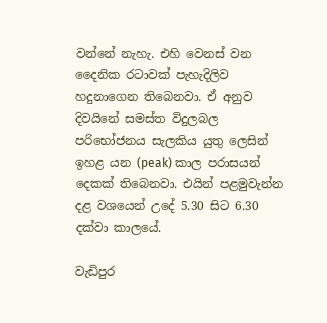වන්නේ නැහැ. එහි වෙනස් වන දෛනික රටාවක් පැහැදිලිව හදුනාගෙන තිබෙනවා. ඒ අනුව දිවයිනේ සමස්ත විදුලබල පරිභෝජනය සැලකිය යුතු ලෙසින් ඉහළ යන (peak) කාල පරාසයන් දෙකක් තිබෙනවා. එයින් පළමුවැන්න දළ වශයෙන් උදේ 5.30 සිට 6.30 දක්වා කාලයේ.

වැඩිපුර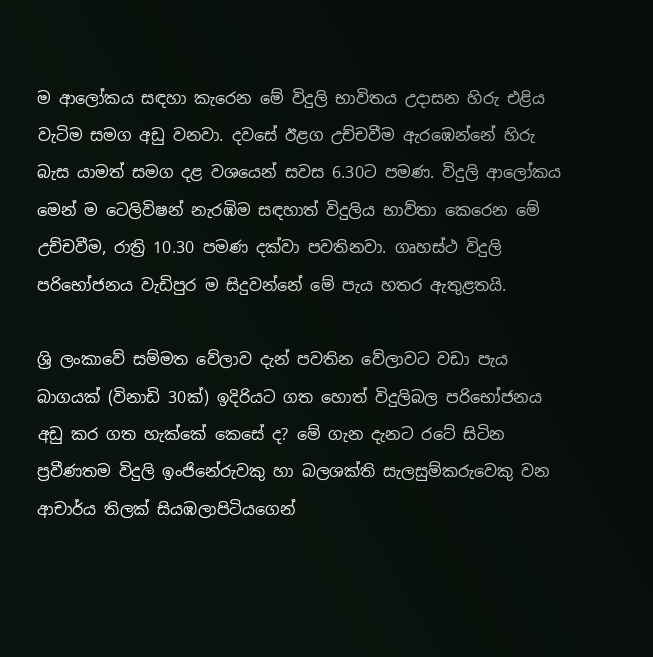ම ආලෝකය සඳහා කැරෙන මේ විදුලි භාවිතය උදාසන හිරු එළිය වැටිම සමග අඩු වනවා. දවසේ ඊළග උච්චවීම ඇරඹෙන්නේ හිරු බැස යාමත් සමග දළ වශයෙන් සවස 6.30ට පමණ. විදුලි ආලෝකය මෙන් ම ටෙලිවිෂන් නැරඹිම සඳහාත් විදුලිය භාව්තා කෙරෙන මේ උච්චවීම, රාත්‍රි 10.30 පමණ දක්වා පවතිනවා. ගෘහස්ථ විදුලි පරිභෝජනය වැඩිපුර ම සිදුවන්නේ මේ පැය හතර ඇතුළතයි.

ශ්‍රි ලංකාවේ සම්මත වේලාව දැන් පවතින වේලාවට වඩා පැය බාගයක් (විනාඩි 30ක්) ඉදිරියට ගත හොත් විදුලිබල පරිභෝජනය අඩු කර ගත හැක්කේ කෙසේ ද? මේ ගැන දැනට රටේ සිටින ප්‍රවීණතම විදුලි ඉංජිනේරුවකු හා බලශක්ති සැලසුම්කරුවෙකු වන ආචාර්ය තිලක් සියඹලාපිටියගෙන්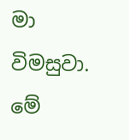මා විමසුවා. මේ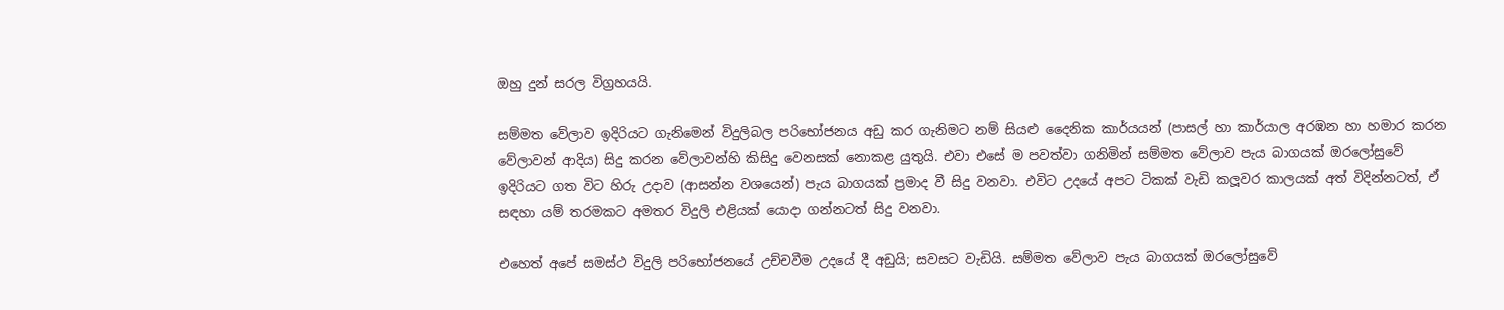ඔහු දුන් සරල විග්‍රහයයි.

සම්මත වේලාව ඉදිරියට ගැනිමෙන් විදුලිබල පරිභෝජනය අඩු කර ගැනිමට නම් සියළු දෛනික කාර්යයන් (පාසල් හා කාර්යාල අරඹන හා හමාර කරන වේලාවන් ආදිය) සිදු කරන වේලාවන්හි කිසිදු වෙනසක් නොකළ යුතුයි. එවා එසේ ම පවත්වා ගනිමින් සම්මත වේලාව පැය බාගයක් ඔරලෝසුවේ ඉදිරියට ගත විට හිරු උදාව (ආසන්න වශයෙන්) පැය බාගයක් ප්‍රමාද වී සිදු වනවා. එවිට උදයේ අපට ටිකක් වැඩි කලූවර කාලයක් අත් විදින්නටත්, ඒ සඳහා යම් තරමකට අමතර විදුලි එළියක් යොදා ගන්නටත් සිදු වනවා.

එහෙත් අපේ සමස්ථ විදුලි පරිභෝජනයේ උච්චවීම උදයේ දී අඩුයි; සවසට වැඩියි. සම්මත වේලාව පැය බාගයක් ඔරලෝසුවේ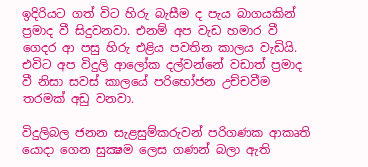ඉදිරියට ගත් විට හිරු බැසීම ද පැය බාගයකින් ප්‍රමාද වී සිදුවනවා. එනම් අප වැඩ හමාර වී ගෙදර ආ පසු හිරු එළිය පවතින කාලය වැඩියි. එවිට අප විදුලි ආලෝක දල්වන්නේ වඩාත් ප්‍රමාද වී නිසා සවස් කාලයේ පරිභෝජන උච්චවීම තරමක් අඩු වනවා.

විදුලිබල ජනන සැළසුම්කරුවන් පරිගණක ආකෘති යොදා ගෙන සුක්‍ෂම ලෙස ගණන් බලා ඇති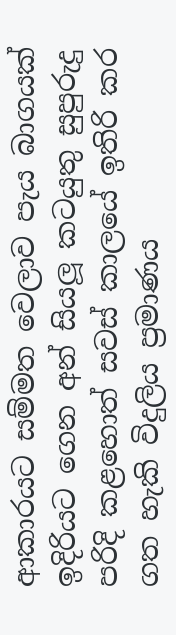ආකාරයට සම්මත වෙලාව පැය බාගයක් ඉදිරියට ගෙන අන් සියලූ කටයුතු සුපුරුදු පරිදි කළහොත් සවස් කාලයේ ඉතිරි කර ගත හැකි විදුලිය ප්‍රමාණය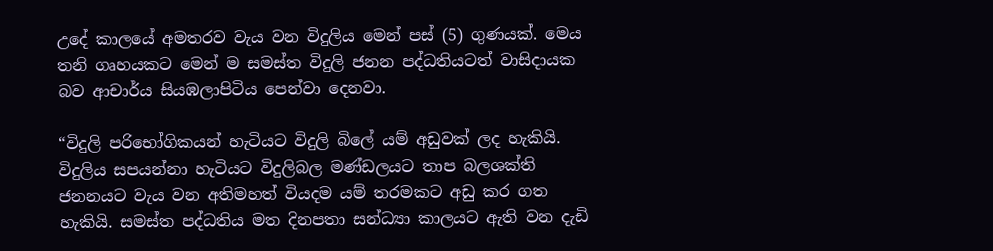උදේ කාලයේ අමතරව වැය වන විදුලිය මෙන් පස් (5) ගුණයක්. මෙය තනි ගෘහයකට මෙන් ම සමස්ත විදුලි ජනන පද්ධතියටත් වාසිදායක බව ආචාර්ය සියඹලාපිටිය පෙන්වා දෙනවා.

“විදුලි පරිභෝගිකයන් හැටියට විදුලි බිලේ යම් අඩුවක් ලද හැකියි. විදුලිය සපයන්නා හැටියට විදුලිබල මණ්ඩලයට තාප බලශක්ති ජනනයට වැය වන අතිමහත් වියදම යම් තරමකට අඩු කර ගත හැකියි. සමස්ත පද්ධතිය මත දිනපතා සන්ධ්‍යා කාලයට ඇති වන දැඩි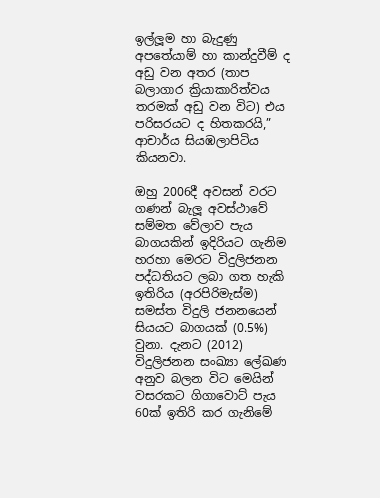ඉල්ලූම හා බැදුණු අපතේයාම් හා කාන්දුවීම් ද අඩු වන අතර (තාප බලාගාර ක්‍රියාකාරිත්වය තරමක් අඩු වන විට) එය පරිසරයට ද හිතකරයි,” ආචාර්ය සියඹලාපිටිය කියනවා.

ඔහු 2006දී අවසන් වරට ගණන් බැලූ අවස්ථාවේ සම්මත වේලාව පැය බාගයකින් ඉදිරියට ගැනිම හරහා මෙරට විදුලිජනන පද්ධතියට ලබා ගත හැකි ඉතිරිය (අරපිරිමැස්ම) සමස්ත විදුලි ජනනයෙන් සියයට බාගයක් (0.5%) වුනා. දැනට (2012) විදුලිජනන සංඛ්‍යා ලේඛණ අනුව බලන විට මෙයින් වසරකට ගිගාවොට් පැය 60ක් ඉතිරි කර ගැනිමේ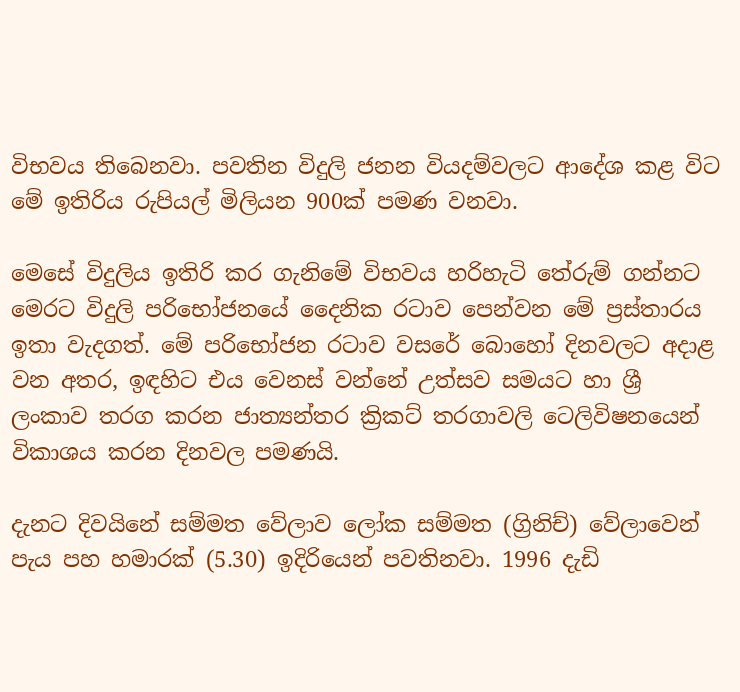විභවය තිබෙනවා. පවතින විදුලි ජනන වියදම්වලට ආදේශ කළ විට මේ ඉතිරිය රුපියල් මිලියන 900ක් පමණ වනවා.

මෙසේ විදුලිය ඉතිරි කර ගැනිමේ විභවය හරිහැටි තේරුම් ගන්නට මෙරට විදුලි පරිභෝජනයේ දෛනික රටාව පෙන්වන මේ ප්‍රස්තාරය ඉතා වැදගත්. මේ පරිභෝජන රටාව වසරේ බොහෝ දිනවලට අදාළ වන අතර, ඉඳහිට එය වෙනස් වන්නේ උත්සව සමයට හා ශ්‍රී ලංකාව තරග කරන ජාත්‍යන්තර ක්‍රිකට් තරගාවලි ටෙලිවිෂනයෙන් විකාශය කරන දිනවල පමණයි.

දැනට දිවයිනේ සම්මත වේලාව ලෝක සම්මත (ග්‍රිනිච්) වේලාවෙන් පැය පහ හමාරක් (5.30) ඉදිරියෙන් පවතිනවා. 1996 දැඩි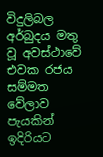විදුලිබල අර්බුදය මතු වූ අවස්ථාවේ එවක රජය සම්මත වේලාව පැයකින් ඉදිරියට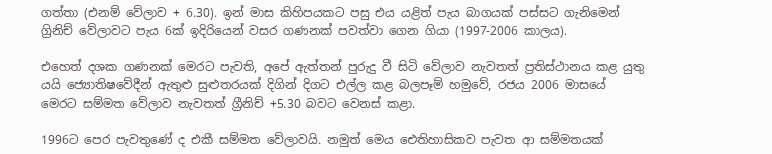ගත්තා (එනම් වේලාව + 6.30). ඉන් මාස කිහිපයකට පසු එය යළිත් පැය බාගයක් පස්සට ගැනිමෙන් ග්‍රිනිච් වේලාවට පැය 6ක් ඉදිරියෙන් වසර ගණනක් පවත්වා ගෙන ගියා (1997-2006 කාලය).

එහෙත් දශක ගණනක් මෙරට පැවති, අපේ ඇත්තන් පුරුදු වී සිටි වේලාව නැවතත් ප්‍රතිස්ථානය කළ යුතු යයි ජ්‍යොතිෂවේදීන් ඇතුළු සුළුතරයක් දිගින් දිගට එල්ල කළ බලපෑම් හමුවේ, රජය 2006 මාසයේ මෙරට සම්මත වේලාව නැවතත් ග්‍රීනිච් +5.30 බවට වෙනස් කළා.

1996ට පෙර පැවතුණේ ද එකී සම්මත වේලාවයි. නමුත් මෙය ඓතිහාසිකව පැවත ආ සම්මතයක්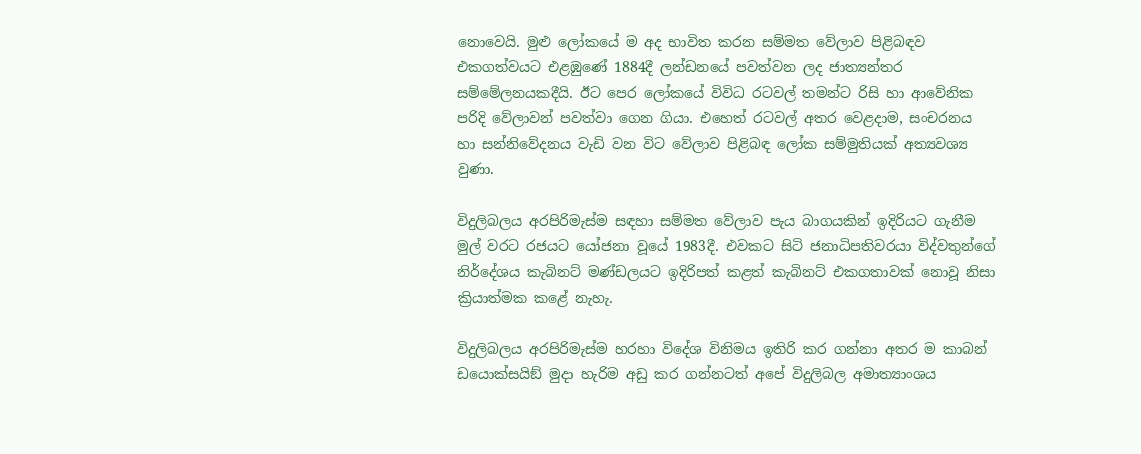නොවෙයි. මුළු ලෝකයේ ම අද භාවිත කරන සම්මත වේලාව පිළිබඳව එකගත්වයට එළඹුණේ 1884දී ලන්ඩනයේ පවත්වන ලද ජාත්‍යන්තර සම්මේලනයකදීයි. ඊට පෙර ලෝකයේ විවිධ රටවල් තමන්ට රිසි හා ආවේනික පරිදි වේලාවන් පවත්වා ගෙන ගියා. එහෙත් රටවල් අතර වෙළදාම, සංචරනය හා සන්නිවේදනය වැඩි වන විට වේලාව පිළිබඳ ලෝක සම්මුතියක් අත්‍යවශ්‍ය වුණා.

විදුලිබලය අරපිරිමැස්ම සඳහා සම්මත වේලාව පැය බාගයකින් ඉදිරියට ගැනීම මුල් වරට රජයට යෝජනා වූයේ 1983දී. එවකට සිටි ජනාධිපතිවරයා විද්වතුන්ගේ නිර්දේශය කැබිනට් මණ්ඩලයට ඉදිරිපත් කළත් කැබිනට් එකගතාවක් නොවූ නිසා ක්‍රියාත්මක කළේ නැහැ.

විදුලිබලය අරපිරිමැස්ම හරහා විදේශ විනිමය ඉතිරි කර ගන්නා අතර ම කාබන් ඩයොක්සයිඞ් මුදා හැරිම අඩු කර ගන්නටත් අපේ විදුලිබල අමාත්‍යාංශය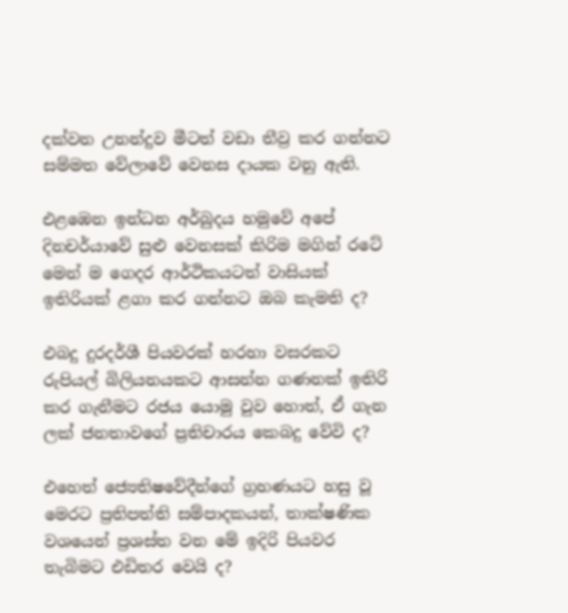දක්වන උනන්දුව මීටත් වඩා තීව්‍ර කර ගන්නට සම්මත වේලාවේ වෙනස දායක වනු ඇති.

එළඹෙන ඉන්ධන අර්බුදය හමුවේ අපේ දිනචර්යාවේ සුළු වෙනසක් කිරිම මගින් රටේ මෙන් ම ගෙදර ආර්ථිකයටත් වාසියක් ඉතිරියක් ළගා කර ගන්නට ඔබ කැමති ද?

එබදු දුරදර්ශී පියවරක් හරහා වසරකට රුපියල් බිලියනයකට ආසන්න ගණනක් ඉතිරි කර ගැනීමට රජය යොමු වුව හොත්, ඒ ගැන ලක් ජනතාවගේ ප්‍රතිචාරය කෙබදු වේවි ද?

එහෙත් ජ්‍යෙතිෂවේදීන්ගේ ග්‍රහණයට හසු වූ මෙරට ප්‍රතිපත්ති සම්පාදකයන්, තාක්ෂණික වශයෙන් ප්‍රශස්ත වන මේ ඉදිරි පියවර තැබිමට එඩිතර වෙයි ද?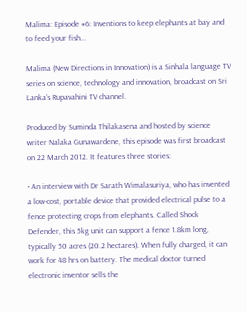Malima: Episode #6: Inventions to keep elephants at bay and to feed your fish…

Malima (New Directions in Innovation) is a Sinhala language TV series on science, technology and innovation, broadcast on Sri Lanka’s Rupavahini TV channel.

Produced by Suminda Thilakasena and hosted by science writer Nalaka Gunawardene, this episode was first broadcast on 22 March 2012. It features three stories:

• An interview with Dr Sarath Wimalasuriya, who has invented a low-cost, portable device that provided electrical pulse to a fence protecting crops from elephants. Called Shock Defender, this 5kg unit can support a fence 1.8km long, typically 50 acres (20.2 hectares). When fully charged, it can work for 48 hrs on battery. The medical doctor turned electronic inventor sells the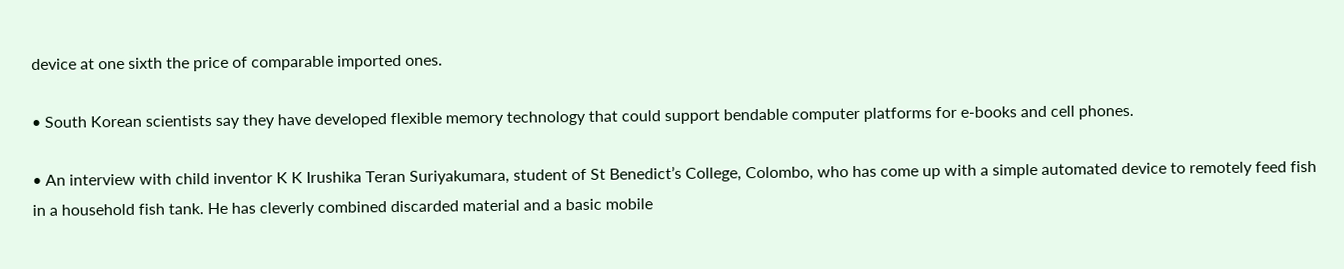device at one sixth the price of comparable imported ones.

• South Korean scientists say they have developed flexible memory technology that could support bendable computer platforms for e-books and cell phones.

• An interview with child inventor K K Irushika Teran Suriyakumara, student of St Benedict’s College, Colombo, who has come up with a simple automated device to remotely feed fish in a household fish tank. He has cleverly combined discarded material and a basic mobile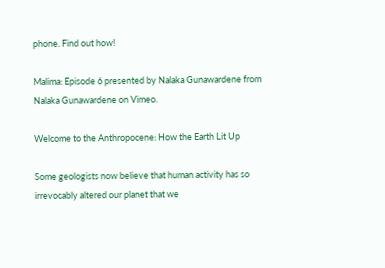phone. Find out how!

Malima: Episode 6 presented by Nalaka Gunawardene from Nalaka Gunawardene on Vimeo.

Welcome to the Anthropocene: How the Earth Lit Up

Some geologists now believe that human activity has so irrevocably altered our planet that we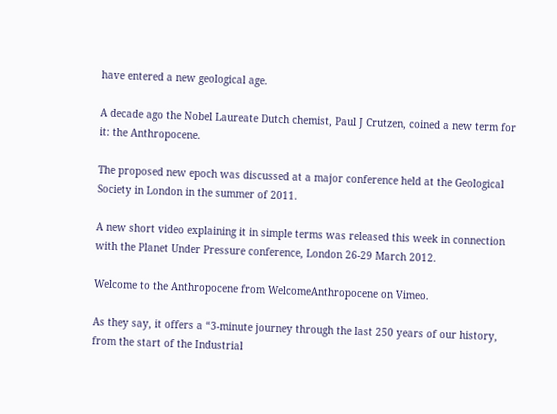have entered a new geological age.

A decade ago the Nobel Laureate Dutch chemist, Paul J Crutzen, coined a new term for it: the Anthropocene.

The proposed new epoch was discussed at a major conference held at the Geological Society in London in the summer of 2011.

A new short video explaining it in simple terms was released this week in connection with the Planet Under Pressure conference, London 26-29 March 2012.

Welcome to the Anthropocene from WelcomeAnthropocene on Vimeo.

As they say, it offers a “3-minute journey through the last 250 years of our history, from the start of the Industrial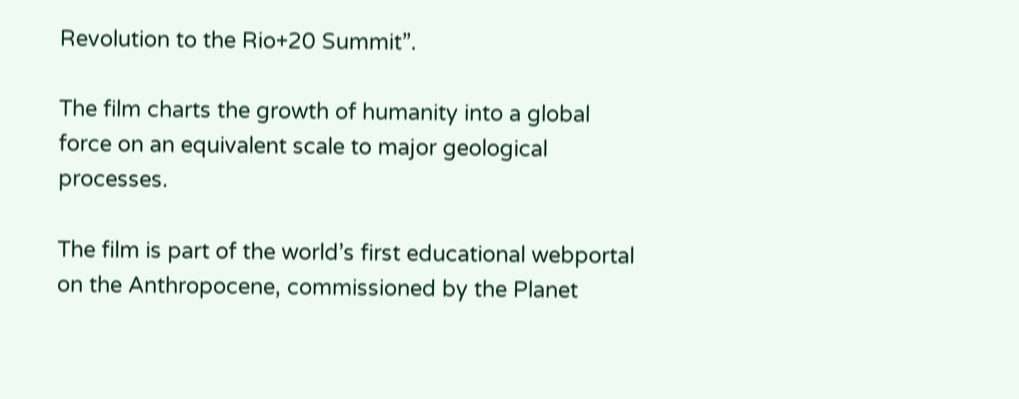Revolution to the Rio+20 Summit”.

The film charts the growth of humanity into a global force on an equivalent scale to major geological processes.

The film is part of the world’s first educational webportal on the Anthropocene, commissioned by the Planet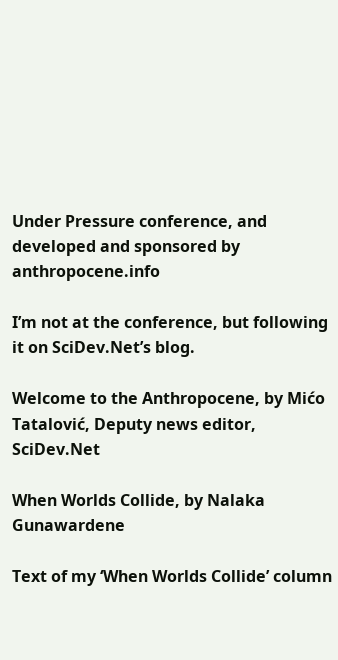Under Pressure conference, and developed and sponsored by anthropocene.info

I’m not at the conference, but following it on SciDev.Net’s blog.

Welcome to the Anthropocene, by Mićo Tatalović, Deputy news editor, SciDev.Net

When Worlds Collide, by Nalaka Gunawardene

Text of my ‘When Worlds Collide’ column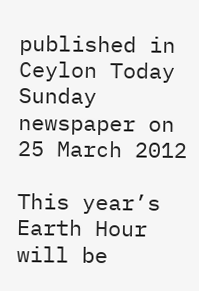published in Ceylon Today Sunday newspaper on 25 March 2012

This year’s Earth Hour will be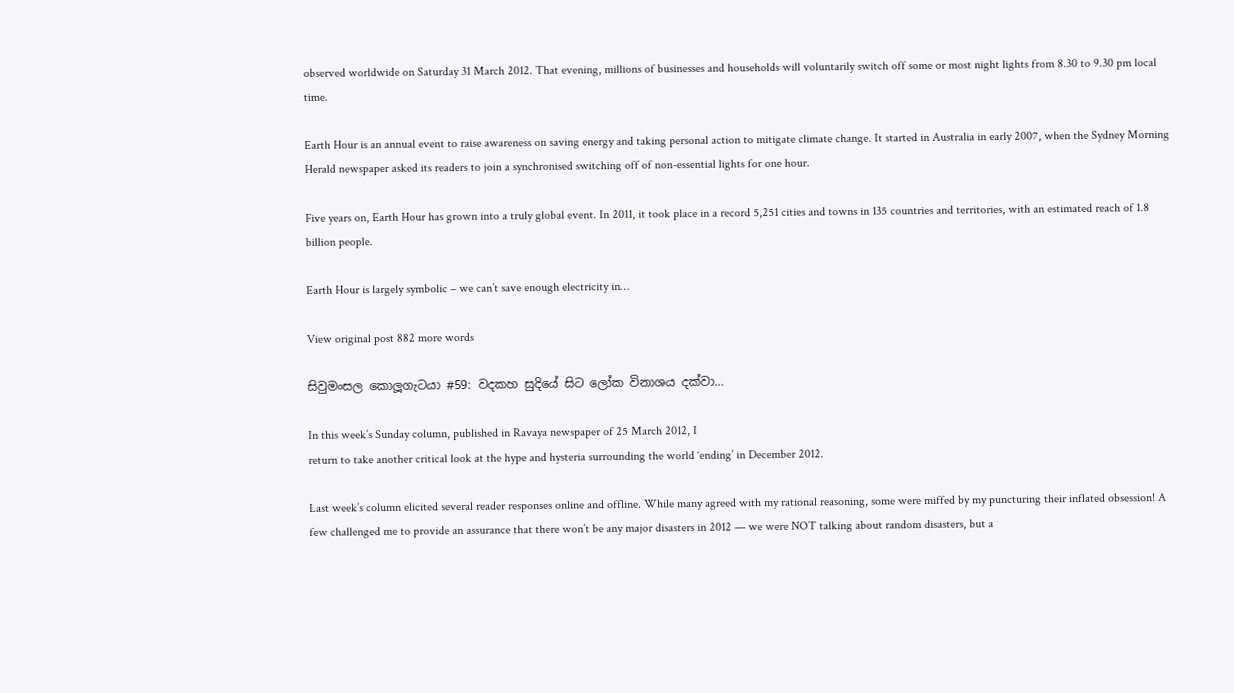observed worldwide on Saturday 31 March 2012. That evening, millions of businesses and households will voluntarily switch off some or most night lights from 8.30 to 9.30 pm local time.

Earth Hour is an annual event to raise awareness on saving energy and taking personal action to mitigate climate change. It started in Australia in early 2007, when the Sydney Morning Herald newspaper asked its readers to join a synchronised switching off of non-essential lights for one hour.

Five years on, Earth Hour has grown into a truly global event. In 2011, it took place in a record 5,251 cities and towns in 135 countries and territories, with an estimated reach of 1.8 billion people.

Earth Hour is largely symbolic – we can’t save enough electricity in…

View original post 882 more words

සිවුමංසල කොලූගැටයා #59: වදකහ සුදියේ සිට ලෝක විනාශය දක්වා…

In this week’s Sunday column, published in Ravaya newspaper of 25 March 2012, I
return to take another critical look at the hype and hysteria surrounding the world ‘ending’ in December 2012.

Last week’s column elicited several reader responses online and offline. While many agreed with my rational reasoning, some were miffed by my puncturing their inflated obsession! A few challenged me to provide an assurance that there won’t be any major disasters in 2012 — we were NOT talking about random disasters, but a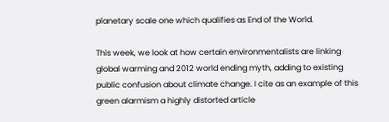planetary scale one which qualifies as End of the World.

This week, we look at how certain environmentalists are linking global warming and 2012 world ending myth, adding to existing public confusion about climate change. I cite as an example of this green alarmism a highly distorted article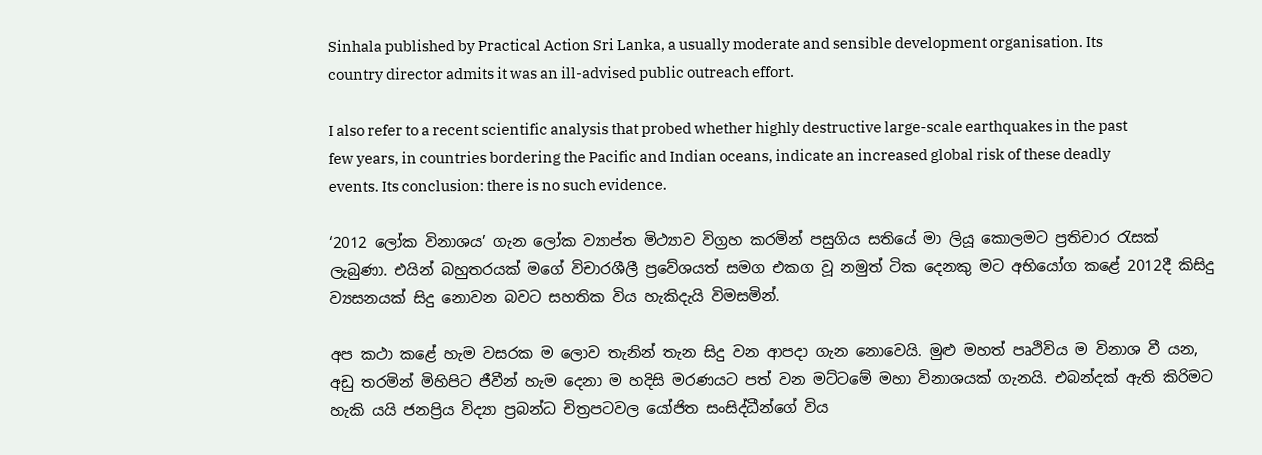Sinhala published by Practical Action Sri Lanka, a usually moderate and sensible development organisation. Its country director admits it was an ill-advised public outreach effort.

I also refer to a recent scientific analysis that probed whether highly destructive large-scale earthquakes in the past few years, in countries bordering the Pacific and Indian oceans, indicate an increased global risk of these deadly events. Its conclusion: there is no such evidence.

‘2012 ලෝක විනාශය’ ගැන ලෝක ව්‍යාප්ත මිථ්‍යාව විග්‍රහ කරමින් පසුගිය සතියේ මා ලියූ කොලමට ප්‍රතිචාර රැසක් ලැබුණා. එයින් බහුතරයක් මගේ විචාරශීලී ප්‍රවේශයත් සමග එකග වූ නමුත් ටික දෙනකු මට අභියෝග කළේ 2012දී කිසිදු ව්‍යසනයක් සිදු නොවන බවට සහතික විය හැකිදැයි විමසමින්.

අප කථා කළේ හැම වසරක ම ලොව තැනින් තැන සිදු වන ආපදා ගැන නොවෙයි. මුළු මහත් පෘථිවිය ම විනාශ වී යන, අඩු තරමින් මිහිපිට ජීවීන් හැම දෙනා ම හදිසි මරණයට පත් වන මට්ටමේ මහා විනාශයක් ගැනයි. එබන්දක් ඇති කිරිමට හැකි යයි ජනප්‍රිය විද්‍යා ප්‍රබන්ධ චිත්‍රපටවල යෝජිත සංසිද්ධීන්ගේ විය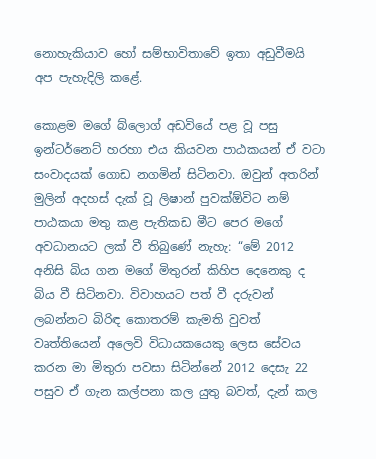නොහැකියාව හෝ සම්භාවිතාවේ ඉතා අඩුවීමයි අප පැහැදිලි කළේ.

කොළම මගේ බ්ලොග් අඩවියේ පළ වූ පසු ඉන්ටර්නෙට් හරහා එය කියවන පාඨකයන් ඒ වටා සංවාදයක් ගොඩ නගමින් සිටිනවා. ඔවුන් අතරින් මුලින් අදහස් දැක් වූ ලිෂාන් පුවක්ඕවිට නම් පාඨකයා මතු කළ පැතිකඩ මීට පෙර මගේ අවධානයට ලක් වී තිබුණේ නැහැ: “මේ 2012 අනිසි බිය ගන මගේ මිතුරන් කිහිප දෙනෙකු ද බිය වී සිටිනවා. විවාහයට පත් වී දරුවන් ලබන්නට බිරිඳ කොතරම් කැමති වුවත් වෘත්තියෙන් අලෙවි විධායකයෙකු ලෙස සේවය කරන මා මිතුරා පවසා සිටින්නේ 2012 දෙසැ 22 පසුව ඒ ගැන කල්පනා කල යුතු බවත්, දැන් කල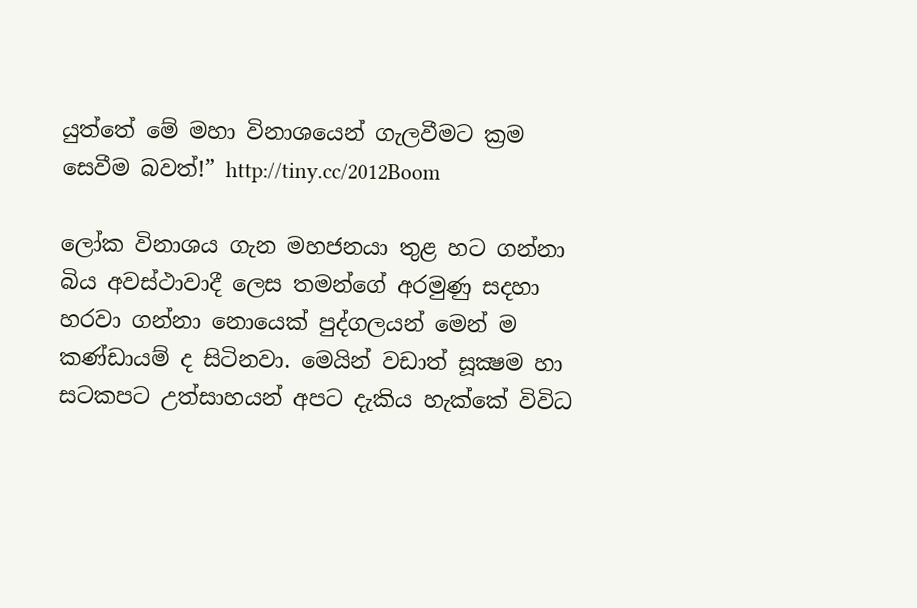යුත්තේ මේ මහා විනාශයෙන් ගැලවීමට ක්‍රම සෙවීම බවත්!” http://tiny.cc/2012Boom

ලෝක විනාශය ගැන මහජනයා තුළ හට ගන්නා බිය අවස්ථාවාදී ලෙස තමන්ගේ අරමුණු සදහා හරවා ගන්නා නොයෙක් පුද්ගලයන් මෙන් ම කණ්ඩායම් ද සිටිනවා. මෙයින් වඩාත් සූක්‍ෂම හා සටකපට උත්සාහයන් අපට දැකිය හැක්කේ විවිධ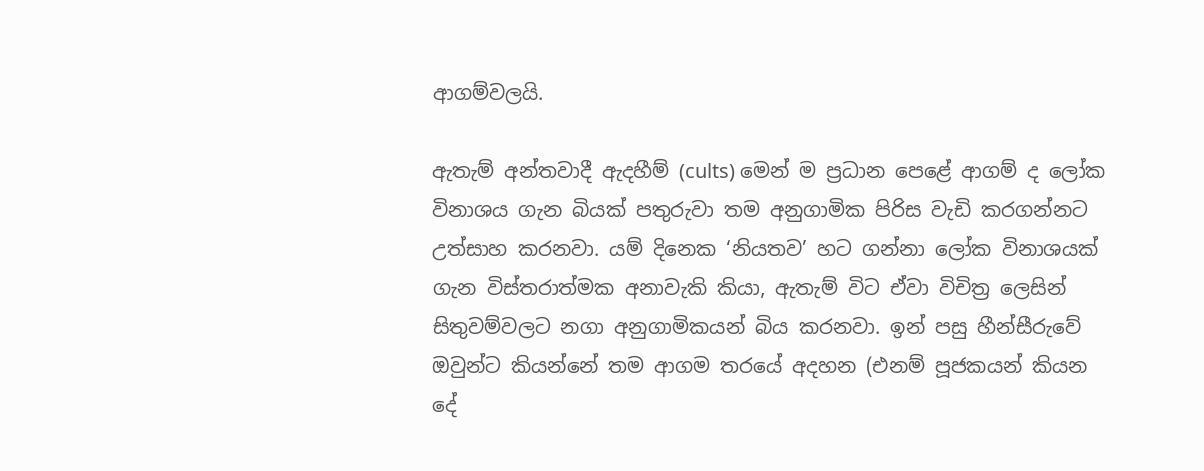ආගම්වලයි.

ඇතැම් අන්තවාදී ඇදහීම් (cults) මෙන් ම ප්‍රධාන පෙළේ ආගම් ද ලෝක විනාශය ගැන බියක් පතුරුවා තම අනුගාමික පිරිස වැඩි කරගන්නට උත්සාහ කරනවා. යම් දිනෙක ‘නියතව’ හට ගන්නා ලෝක විනාශයක් ගැන විස්තරාත්මක අනාවැකි කියා, ඇතැම් විට ඒවා විචිත්‍ර ලෙසින් සිතුවම්වලට නගා අනුගාමිකයන් බිය කරනවා. ඉන් පසු හීන්සීරුවේ ඔවුන්ට කියන්නේ තම ආගම තරයේ අදහන (එනම් පූජකයන් කියන දේ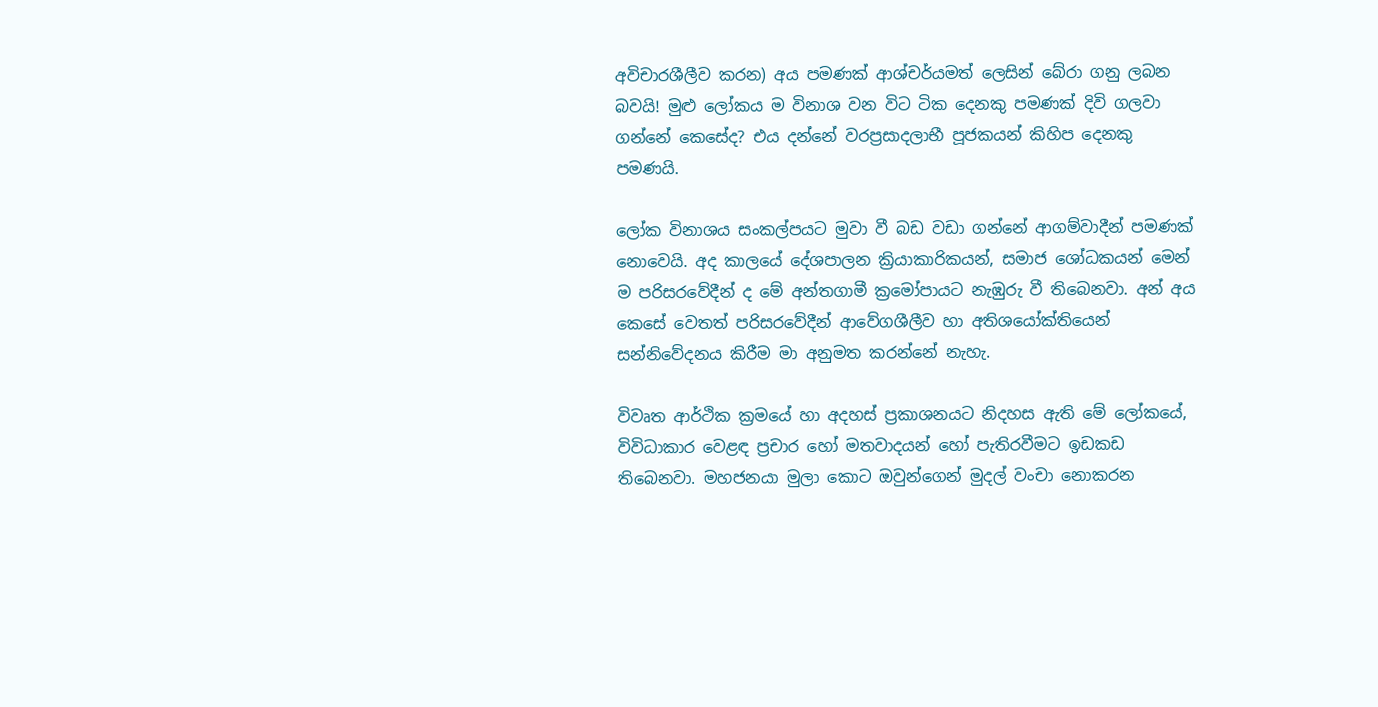අවිචාරශීලීව කරන) අය පමණක් ආශ්චර්යමත් ලෙසින් බේරා ගනු ලබන බවයි! මුළු ලෝකය ම විනාශ වන විට ටික දෙනකු පමණක් දිවි ගලවා ගන්නේ කෙසේද? එය දන්නේ වරප්‍රසාදලාභී පූජකයන් කිහිප දෙනකු පමණයි.

ලෝක විනාශය සංකල්පයට මුවා වී බඩ වඩා ගන්නේ ආගම්වාදීන් පමණක් නොවෙයි. අද කාලයේ දේශපාලන ක්‍රියාකාරිකයන්, සමාජ ශෝධකයන් මෙන් ම පරිසරවේදීන් ද මේ අන්තගාමී ක්‍රමෝපායට නැඹුරු වී තිබෙනවා. අන් අය කෙසේ වෙතත් පරිසරවේදීන් ආවේගශීලීව හා අතිශයෝක්තියෙන් සන්නිවේදනය කිරීම මා අනුමත කරන්නේ නැහැ.

විවෘත ආර්ථික ක්‍රමයේ හා අදහස් ප්‍රකාශනයට නිදහස ඇති මේ ලෝකයේ, විවිධාකාර වෙළඳ ප්‍රචාර හෝ මතවාදයන් හෝ පැතිරවීමට ඉඩකඩ තිබෙනවා. මහජනයා මුලා කොට ඔවුන්ගෙන් මුදල් වංචා නොකරන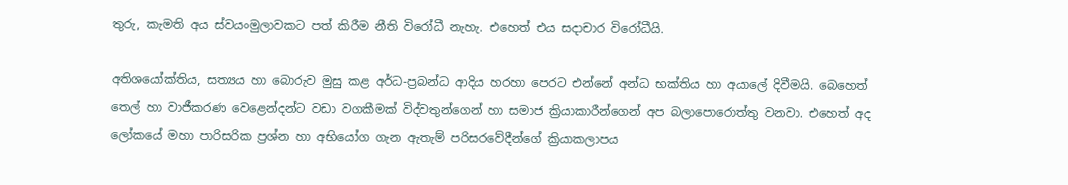තුරු, කැමති අය ස්වයංමුලාවකට පත් කිරීම නීති විරෝධී නැහැ. එහෙත් එය සදාචාර විරෝධීයි.

අතිශයෝක්තිය, සත්‍යය හා බොරුව මුසු කළ අර්ධ-ප්‍රබන්ධ ආදිය හරහා පෙරට එන්නේ අන්ධ භක්තිය හා අයාලේ දිවීමයි. බෙහෙත් තෙල් හා වාජීකරණ වෙළෙන්දන්ට වඩා වගකීමක් විද්වතුන්ගෙන් හා සමාජ ක්‍රියාකාරීන්ගෙන් අප බලාපොරොත්තු වනවා. එහෙත් අද ලෝකයේ මහා පාරිසරික ප්‍රශ්න හා අභියෝග ගැන ඇතැම් පරිසරවේදීන්ගේ ක්‍රියාකලාපය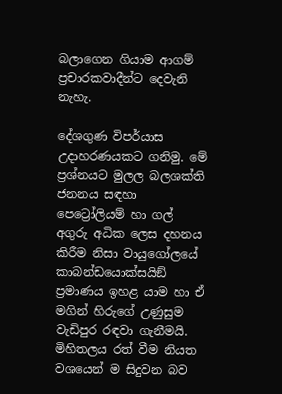බලාගෙන ගියාම ආගම් ප්‍රචාරකවාදීන්ට දෙවැනි නැහැ.

දේශගුණ විපර්යාස උදාහරණයකට ගනිමු. මේ ප්‍රශ්නයට මුලල බලශක්ති ජනනය සඳහා පෙට්‍රෝලියම් හා ගල් අගුරු අධික ලෙස දහනය කිරීම නිසා වායුගෝලයේ කාබන්ඩයොක්සයිඞ් ප්‍රමාණය ඉහළ යාම හා ඒ මගින් හිරුගේ උණුසුම වැඩිපුර රඳවා ගැනීමයි. මිහිතලය රත් වීම නියත වශයෙන් ම සිදුවන බව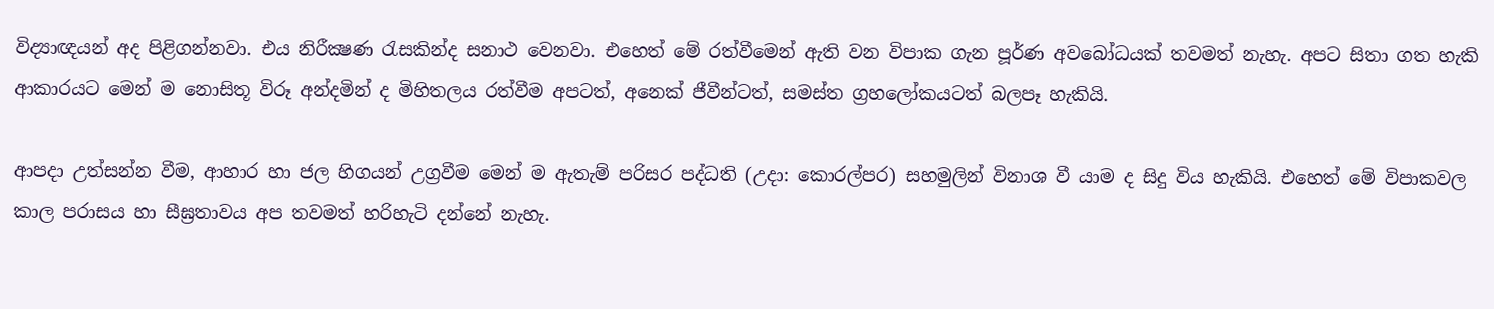විද්‍යාඥයන් අද පිළිගන්නවා. එය නිරීක්‍ෂණ රැසකින්ද සනාථ වෙනවා. එහෙත් මේ රත්වීමෙන් ඇති වන විපාක ගැන පූර්ණ අවබෝධයක් තවමත් නැහැ. අපට සිතා ගත හැකි ආකාරයට මෙන් ම නොසිතූ විරූ අන්දමින් ද මිහිතලය රත්වීම අපටත්, අනෙක් ජීවීන්ටත්, සමස්ත ග්‍රහලෝකයටත් බලපෑ හැකියි.

ආපදා උත්සන්න වීම, ආහාර හා ජල හිගයන් උග්‍රවීම මෙන් ම ඇතැම් පරිසර පද්ධති (උදා: කොරල්පර) සහමුලින් විනාශ වී යාම ද සිදු විය හැකියි. එහෙත් මේ විපාකවල කාල පරාසය හා සීඝ්‍රතාවය අප තවමත් හරිහැටි දන්නේ නැහැ.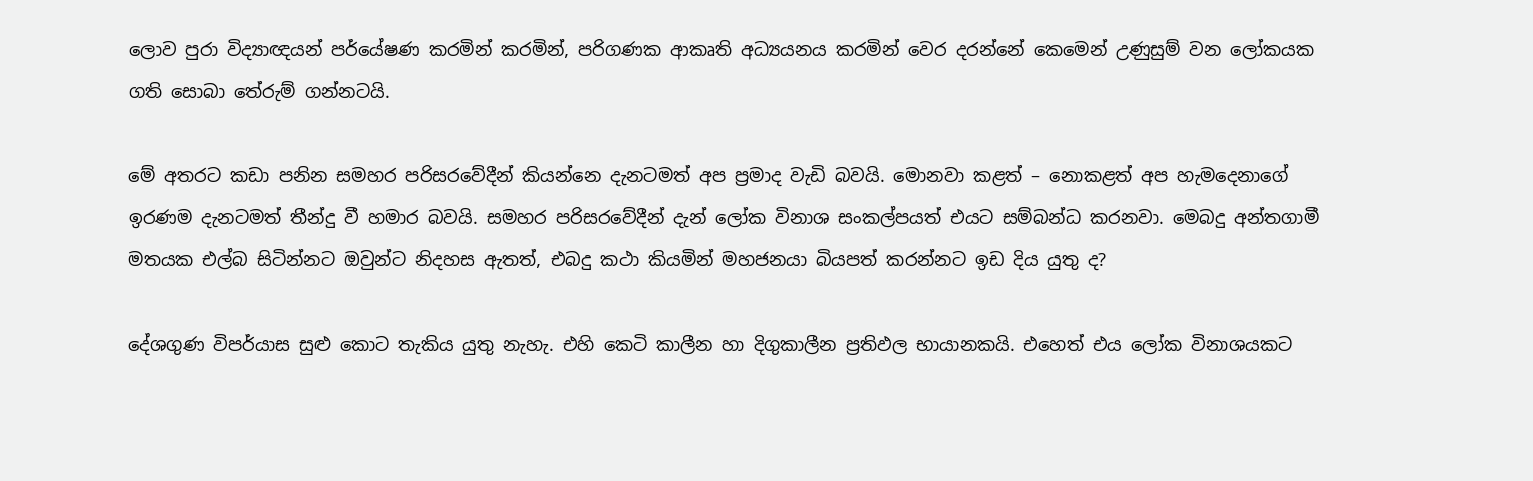ලොව පුරා විද්‍යාඥයන් පර්යේෂණ කරමින් කරමින්, පරිගණක ආකෘති අධ්‍යයනය කරමින් වෙර දරන්නේ කෙමෙන් උණුසුම් වන ලෝකයක ගති සොබා තේරුම් ගන්නටයි.

මේ අතරට කඩා පනින සමහර පරිසරවේදීන් කියන්නෙ දැනටමත් අප ප්‍රමාද වැඩි බවයි. මොනවා කළත් – නොකළත් අප හැමදෙනාගේ ඉරණම දැනටමත් තීන්දු වී හමාර බවයි. සමහර පරිසරවේදීන් දැන් ලෝක විනාශ සංකල්පයත් එයට සම්බන්ධ කරනවා. මෙබදු අන්තගාමී මතයක එල්බ සිටින්නට ඔවුන්ට නිදහස ඇතත්, එබදු කථා කියමින් මහජනයා බියපත් කරන්නට ඉඩ දිය යුතු ද?

දේශගුණ විපර්යාස සුළු කොට තැකිය යුතු නැහැ. එහි කෙටි කාලීන හා දිගුකාලීන ප්‍රතිඵල භායානකයි. එහෙත් එය ලෝක විනාශයකට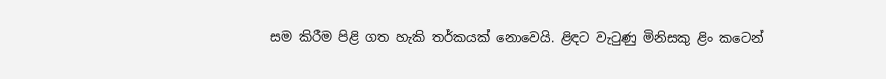සම කිරීම පිළි ගත හැකි තර්කයක් නොවෙයි. ළිඳට වැටුණු මිනිසකු ළිං කටෙන්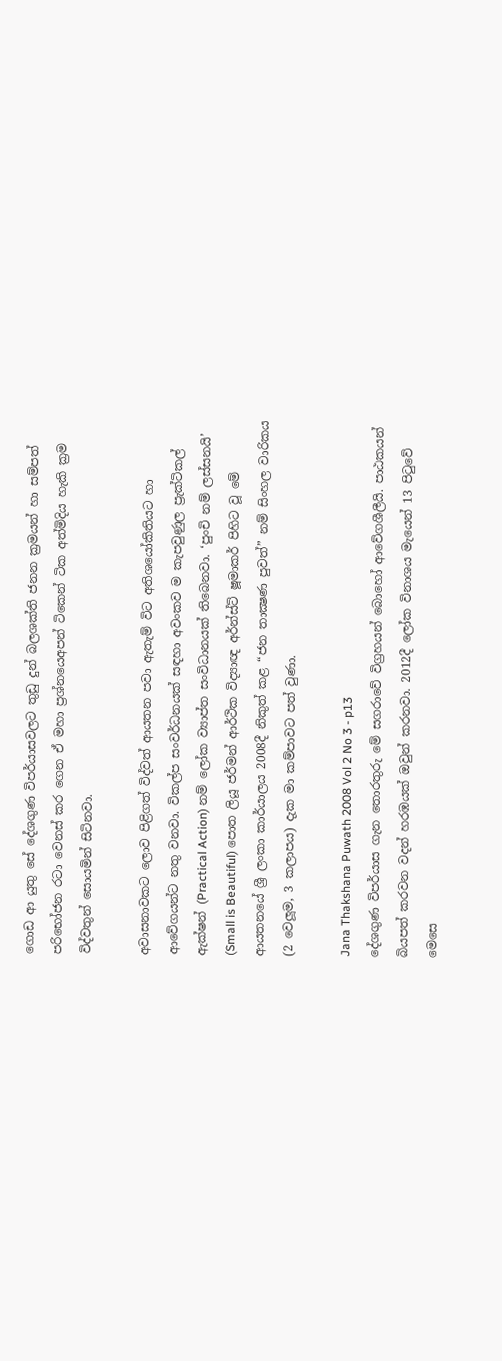ගොඩ ආ යුතු සේ දේශගුණ විපර්යාසවලට තුඩු දුන් බලශක්ති ජනන ක්‍රමයන් හා සම්පත් පරිභෝජන රටා වෙනස් කර ගෙන ඒ මහා ප්‍රශ්නයෙඅපන් ටිකෙන් ටික අත්මිදිය හැකි ක්‍රම විද්වතුන් සොයමින් සිටිනවා.

අවාසනාවකට ලොව පිළිගත් විද්වත් ආයතන පවා ඇතැම් විට අතිශයෝකිතියට හා ආවේගයන්ට නතු වනවා. විකල්ප සංවර්ධනයක් සඳහා අවංකව ම කැපවුණුල ප්‍රැක්ටිකල් ඇක්ෂන් (Practical Action) නම් ලෝක ව්‍යාප්ත සංවිධානයක් තිබෙනවා. ‘පුංචි නම් ලස්සනයි’ (Small is Beautiful) පොත ලියූ ජර්මන් ආර්ථික විද්‍යාඥ අර්න්ස්ට් ෂූමාකර් පිහිට වූ මේ ආයතනයේ ශ්‍රී ලංකා කාර්යාලය 2008දී නිකුත් කළ “ජන තාක්‍ෂණ පුවත්” නම් සිංහල වාරිකය (2 වෙලූම, 3 කලාපය) දැක මා කම්පාවට පත් වුණා.

Jana Thakshana Puwath 2008 Vol 2 No 3 - p13
දේශගුණ විපර්යාස ගැන තොරතුරු මේ සගරාවේ විග්‍රහයන් බොහෝ ආවේගශීලීයි. පාඨකයන් බියපත් කරවන වදන් හරඹයක් ඔවුන් කරනවා. 2012දී ලෝක විනාශය මැයෙන් 13 පිටුවේ මෙසෙ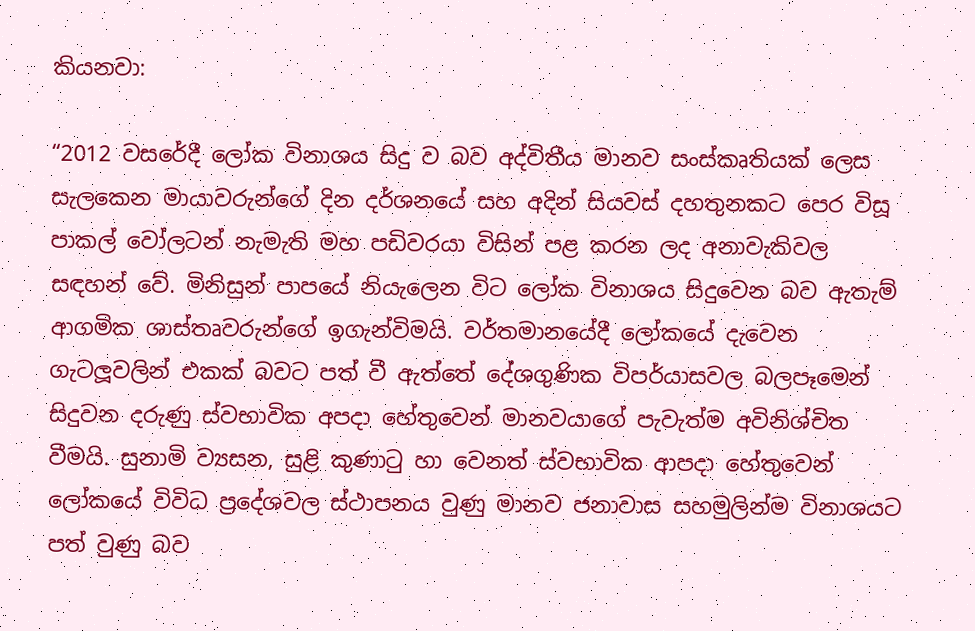කියනවා:

“2012 වසරේදී ලෝක විනාශය සිදු ව බව අද්විතීය මානව සංස්කෘතියක් ලෙස සැලකෙන මායාවරුන්ගේ දින දර්ශනයේ සහ අදින් සියවස් දහතුනකට පෙර විසූ පාකල් වෝලටන් නැමැති මහ පඩිවරයා විසින් පළ කරන ලද අනාවැකිවල සඳහන් වේ. මිනිසුන් පාපයේ නියැලෙන විට ලෝක විනාශය සිදුවෙන බව ඇතැම් ආගමික ශාස්තෘවරුන්ගේ ඉගැන්විමයි. වර්තමානයේදී ලෝකයේ දැවෙන ගැටලූවලින් එකක් බවට පත් වී ඇත්තේ දේශගුණික විපර්යාසවල බලපෑමෙන් සිදුවන දරුණු ස්වභාවික අපදා හේතුවෙන් මානවයාගේ පැවැත්ම අවිනිශ්චිත වීමයි. සුනාමි ව්‍යසන, සුළි කුණාටු හා වෙනත් ස්වභාවික ආපදා හේතුවෙන් ලෝකයේ විවිධ ප්‍රදේශවල ස්ථාපනය වුණු මානව ජනාවාස සහමුලින්ම විනාශයට පත් වුණු බව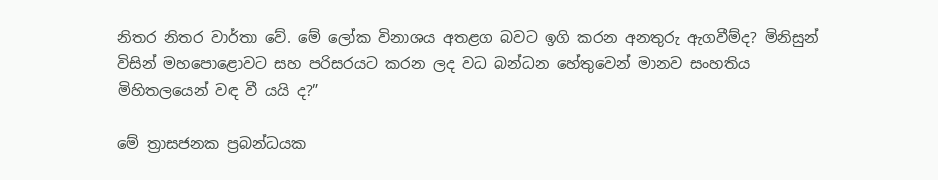නිතර නිතර වාර්තා වේ. මේ ලෝක විනාශය අතළග බවට ඉගි කරන අනතුරු ඇගවීම්ද? මිනිසුන් විසින් මහපොළොවට සහ පරිසරයට කරන ලද වධ බන්ධන හේතුවෙන් මානව සංහතිය මිහිතලයෙන් වඳ වී යයි ද?”

මේ ත්‍රාසජනක ප්‍රබන්ධයක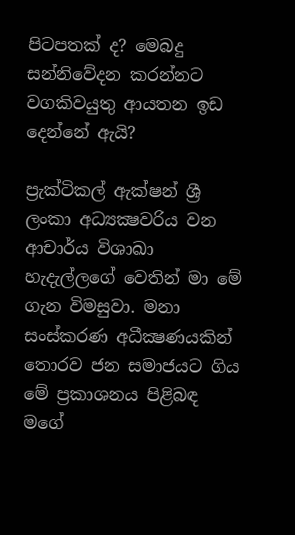පිටපතක් ද? මෙබදු සන්නිවේදන කරන්නට වගකිවයුතු ආයතන ඉඩ දෙන්නේ ඇයි?

ප්‍රැක්ටිකල් ඇක්ෂන් ශ්‍රී ලංකා අධ්‍යක්‍ෂවරිය වන ආචාර්ය විශාඛා හැදැල්ලගේ වෙතින් මා මේ ගැන විමසුවා. මනා සංස්කරණ අධීක්‍ෂණයකින් තොරව ජන සමාජයට ගිය මේ ප්‍රකාශනය පිළිබඳ මගේ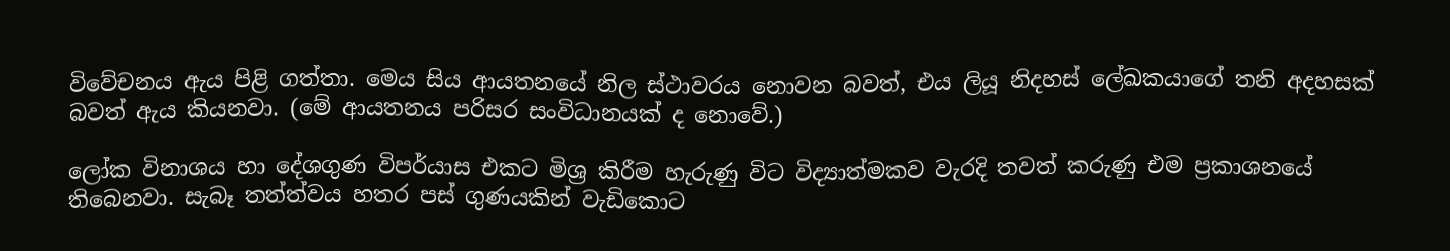විවේචනය ඇය පිළි ගත්තා. මෙය සිය ආයතනයේ නිල ස්ථාවරය නොවන බවත්, එය ලියූ නිදහස් ලේඛකයාගේ තනි අදහසක් බවත් ඇය කියනවා. (මේ ආයතනය පරිසර සංවිධානයක් ද නොවේ.)

ලෝක විනාශය හා දේශගුණ විපර්යාස එකට මිශ්‍ර කිරීම හැරුණු විට විද්‍යාත්මකව වැරදි තවත් කරුණු එම ප්‍රකාශනයේ තිබෙනවා. සැබෑ තත්ත්වය හතර පස් ගුණයකින් වැඩිකොට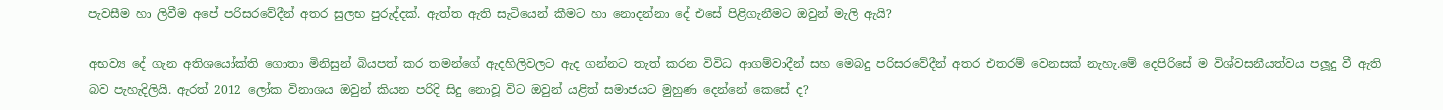පැවසීම හා ලිවීම අපේ පරිසරවේදීන් අතර සුලභ පුරුද්දක්. ඇත්ත ඇති සැටියෙන් කීමට හා නොදන්නා දේ එසේ පිළිගැනීමට ඔවුන් මැලි ඇයි?

අභව්‍ය දේ ගැන අතිශයෝක්ති ගොතා මිනිසුන් බියපත් කර තමන්ගේ ඇදහිලිවලට ඇද ගන්නට තැත් කරන විවිධ ආගම්වාදීන් සහ මෙබදු පරිසරවේදීන් අතර එතරම් වෙනසක් නැහැ.මේ දෙපිරිසේ ම විශ්වසනීයත්වය පලූදු වී ඇති බව පැහැදිලියි. ඇරත් 2012 ලෝක විනාශය ඔවුන් කියන පරිදි සිදු නොවූ විට ඔවුන් යළිත් සමාජයට මුහුණ දෙන්නේ කෙසේ ද?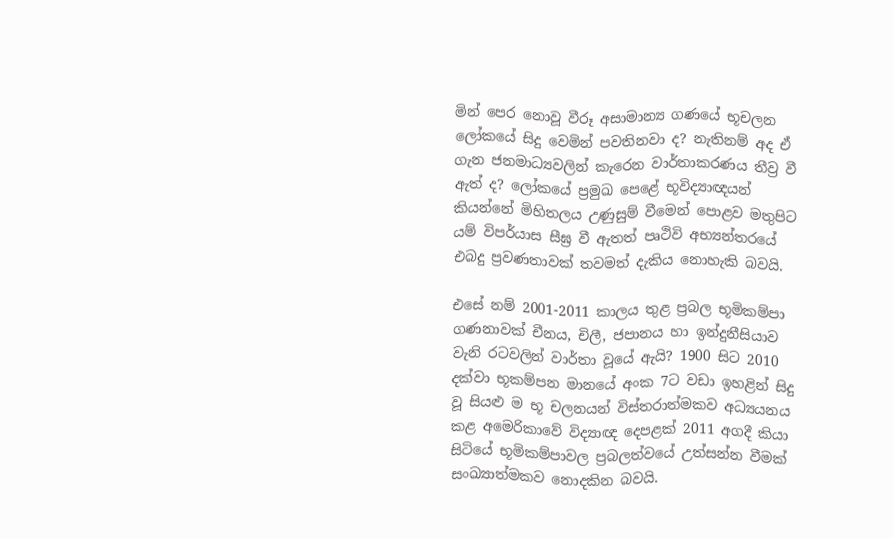මින් පෙර නොවූ වීරූ අසාමාන්‍ය ගණයේ භූචලන ලෝකයේ සිදු වෙමින් පවතිනවා ද? නැතිනම් අද ඒ ගැන ජනමාධ්‍යවලින් කැරෙන වාර්තාකරණය තීව්‍ර වී ඇත් ද? ලෝකයේ ප්‍රමුඛ පෙළේ භූවිද්‍යාඥයන් කියන්නේ මිහිතලය උණුසුම් වීමෙන් පොළව මතුපිට යම් විපර්යාස සීඝ්‍ර වී ඇතත් පෘථිවි අභ්‍යන්තරයේ එබදු ප්‍රවණතාවක් තවමත් දැකිය නොහැකි බවයි.

එසේ නම් 2001-2011 කාලය තුළ ප්‍රබල භූමිකම්පා ගණනාවක් චීනය, චිලී, ජපානය හා ඉන්දුනීසියාව වැනි රටවලින් වාර්තා වූයේ ඇයි? 1900 සිට 2010 දක්වා භූකම්පන මානයේ අංක 7ට වඩා ඉහළින් සිදු වූ සියළු ම භූ චලනයන් විස්තරාත්මකව අධ්‍යයනය කළ අමෙරිකාවේ විද්‍යාඥ දෙපළක් 2011 අගදී කියා සිටියේ භූමිකම්පාවල ප්‍රබලත්වයේ උත්සන්න වීමක් සංඛ්‍යාත්මකව නොදකින බවයි.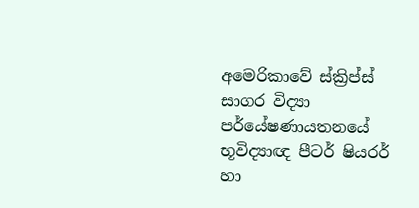අමෙරිකාවේ ස්ක්‍රිප්ස් සාගර විද්‍යා පර්යේෂණායතනයේ භූවිද්‍යාඥ පීටර් ෂියරර් හා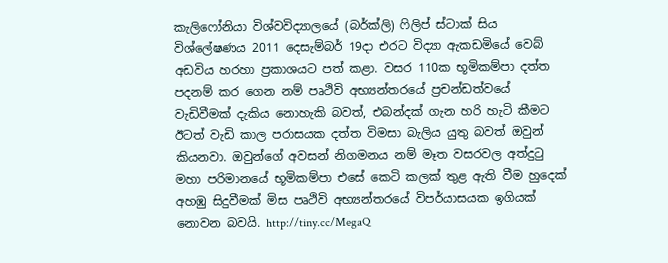කැලිෆෝනියා විශ්වවිද්‍යාලයේ (බර්ක්ලි) ෆිලිප් ස්ටාක් සිය විශ්ලේෂණය 2011 දෙසැම්බර් 19දා එරට විද්‍යා ඇකඩමියේ වෙබ් අඩවිය හරහා ප්‍රකාශයට පත් කළා. වසර 110ක භූමිකම්පා දත්ත පදනම් කර ගෙන නම් පෘථිවි අභ්‍යන්තරයේ ප්‍රචන්ඩත්වයේ වැඩිවීමක් දැකිය නොහැකි බවත්, එබන්දක් ගැන හරි හැටි කීමට ඊටත් වැඩි කාල පරාසයක දත්ත විමසා බැලිය යුතු බවත් ඔවුන් කියනවා. ඔවුන්ගේ අවසන් නිගමනය නම් මෑත වසරවල අත්දුටු මහා පරිමානයේ භූමිකම්පා එසේ කෙටි කලක් තුළ ඇති වීම හුදෙක් අහඹු සිදුවීමක් මිස පෘථිවි අභ්‍යන්තරයේ විපර්යාසයක ඉගියක් නොවන බවයි. http://tiny.cc/MegaQ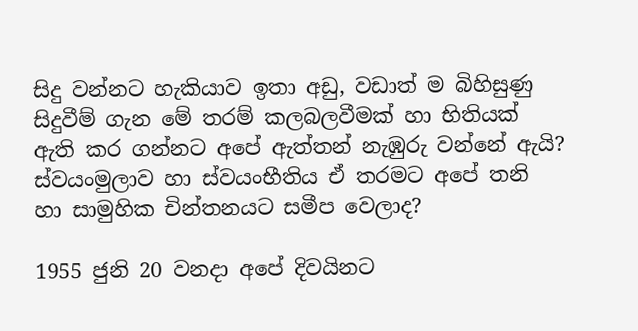සිදු වන්නට හැකියාව ඉතා අඩු, වඩාත් ම බිහිසුණු සිදුවීම් ගැන මේ තරම් කලබලවීමක් හා භිතියක් ඇති කර ගන්නට අපේ ඇත්තන් නැඹුරු වන්නේ ඇයි? ස්වයංමුලාව හා ස්වයංභීතිය ඒ තරමට අපේ තනි හා සාමුහික චින්තනයට සමීප වෙලාද?

1955 ජුනි 20 වනදා අපේ දිවයිනට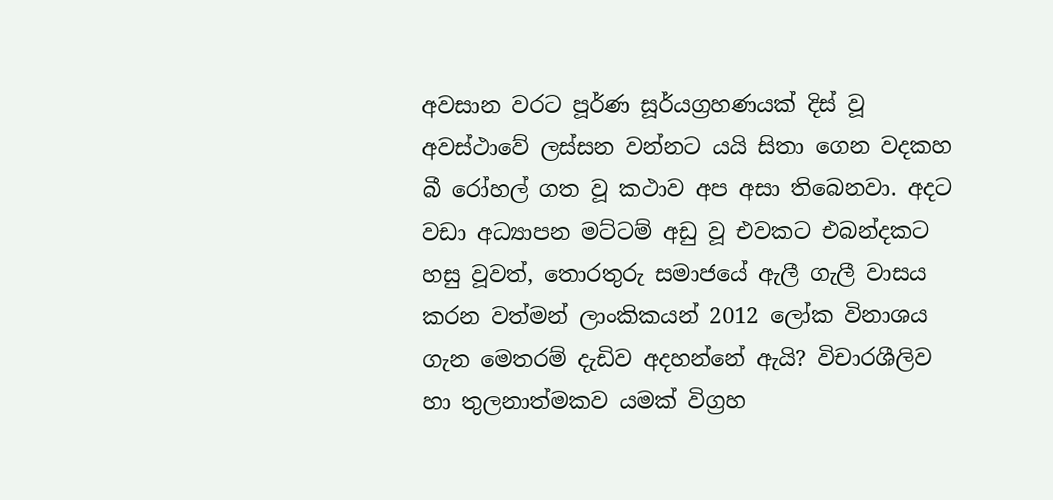අවසාන වරට පූර්ණ සූර්යග්‍රහණයක් දිස් වූ අවස්ථාවේ ලස්සන වන්නට යයි සිතා ගෙන වදකහ බී රෝහල් ගත වූ කථාව අප අසා තිබෙනවා. අදට වඩා අධ්‍යාපන මට්ටම් අඩු වූ එවකට එබන්දකට හසු වූවත්, තොරතුරු සමාජයේ ඇලී ගැලී වාසය කරන වත්මන් ලාංකිකයන් 2012 ලෝක විනාශය ගැන මෙතරම් දැඩිව අදහන්නේ ඇයි? විචාරශීලිව හා තුලනාත්මකව යමක් විග්‍රහ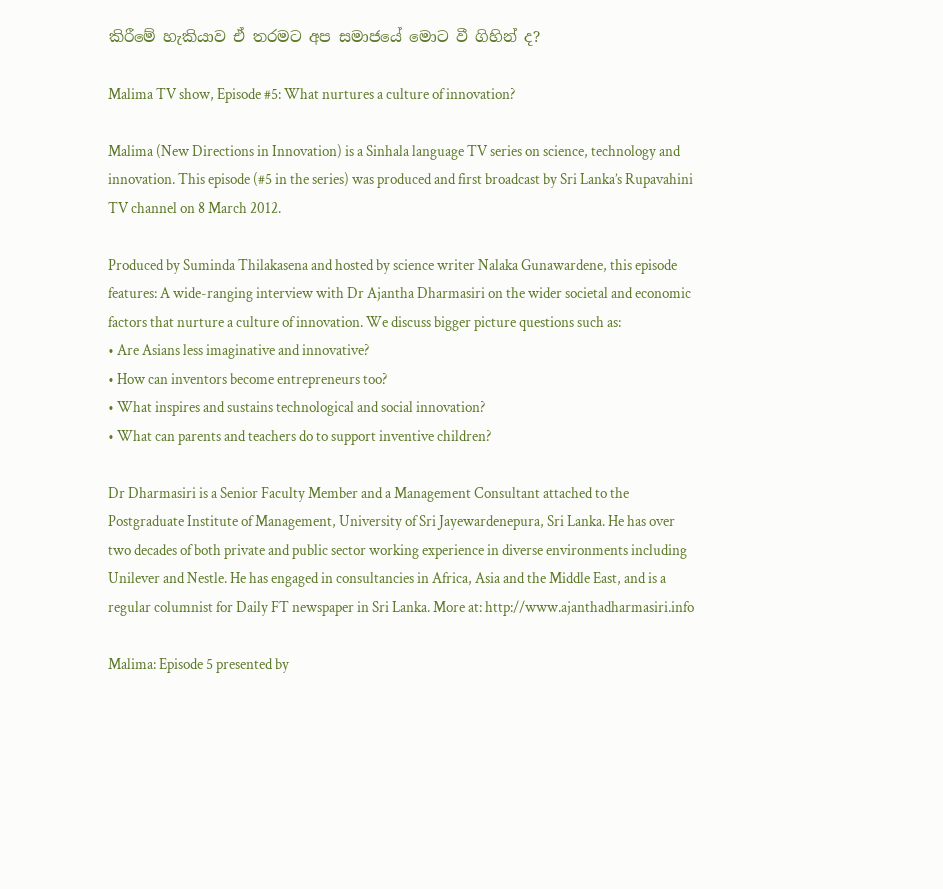කිරීමේ හැකියාව ඒ තරමට අප සමාජයේ මොට වී ගිහින් ද?

Malima TV show, Episode #5: What nurtures a culture of innovation?

Malima (New Directions in Innovation) is a Sinhala language TV series on science, technology and innovation. This episode (#5 in the series) was produced and first broadcast by Sri Lanka’s Rupavahini TV channel on 8 March 2012.

Produced by Suminda Thilakasena and hosted by science writer Nalaka Gunawardene, this episode features: A wide-ranging interview with Dr Ajantha Dharmasiri on the wider societal and economic factors that nurture a culture of innovation. We discuss bigger picture questions such as:
• Are Asians less imaginative and innovative?
• How can inventors become entrepreneurs too?
• What inspires and sustains technological and social innovation?
• What can parents and teachers do to support inventive children?

Dr Dharmasiri is a Senior Faculty Member and a Management Consultant attached to the Postgraduate Institute of Management, University of Sri Jayewardenepura, Sri Lanka. He has over two decades of both private and public sector working experience in diverse environments including Unilever and Nestle. He has engaged in consultancies in Africa, Asia and the Middle East, and is a regular columnist for Daily FT newspaper in Sri Lanka. More at: http://www.ajanthadharmasiri.info

Malima: Episode 5 presented by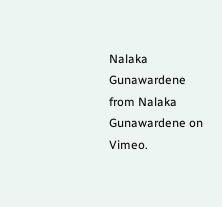Nalaka Gunawardene from Nalaka Gunawardene on Vimeo.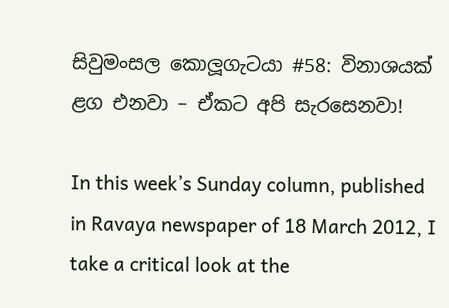සිවුමංසල කොලූගැටයා #58: විනාශයක් ළග එනවා – ඒකට අපි සැරසෙනවා!

In this week’s Sunday column, published in Ravaya newspaper of 18 March 2012, I take a critical look at the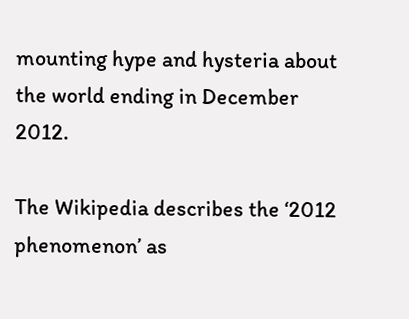mounting hype and hysteria about the world ending in December 2012.

The Wikipedia describes the ‘2012 phenomenon’ as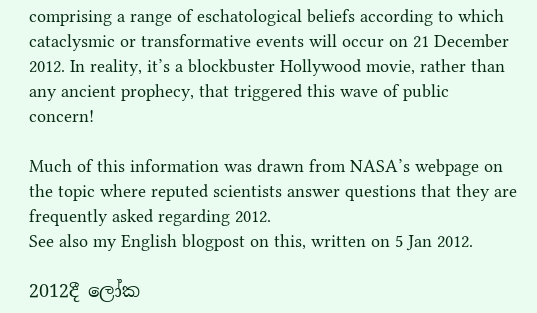comprising a range of eschatological beliefs according to which cataclysmic or transformative events will occur on 21 December 2012. In reality, it’s a blockbuster Hollywood movie, rather than any ancient prophecy, that triggered this wave of public concern!

Much of this information was drawn from NASA’s webpage on the topic where reputed scientists answer questions that they are frequently asked regarding 2012.
See also my English blogpost on this, written on 5 Jan 2012.

2012දී ලෝක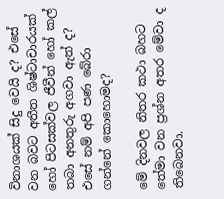විනාශයක් සිදු වෙයි ද? එසේ වන බවට අතීත ශිෂ්ටාචාරයක් හෝ පිටසක්වල ජීවීන් හෝ කල් තබා අනතුරු අගවා ඇත් ද? එසේ නම් අපි පණ බේරා ගන්නේ කොහොමද?

මේ දිනවල නිතර කථා බහට තේමා වන ප්‍රශ්න අතර මේවා ද තිබෙනවා.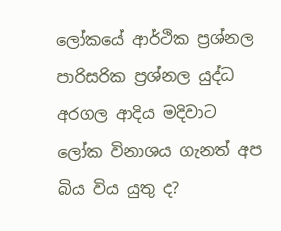ලෝකයේ ආර්ථික ප්‍රශ්නල පාරිසරික ප්‍රශ්නල යුද්ධ අරගල ආදිය මදිවාට ලෝක විනාශය ගැනත් අප බිය විය යුතු ද?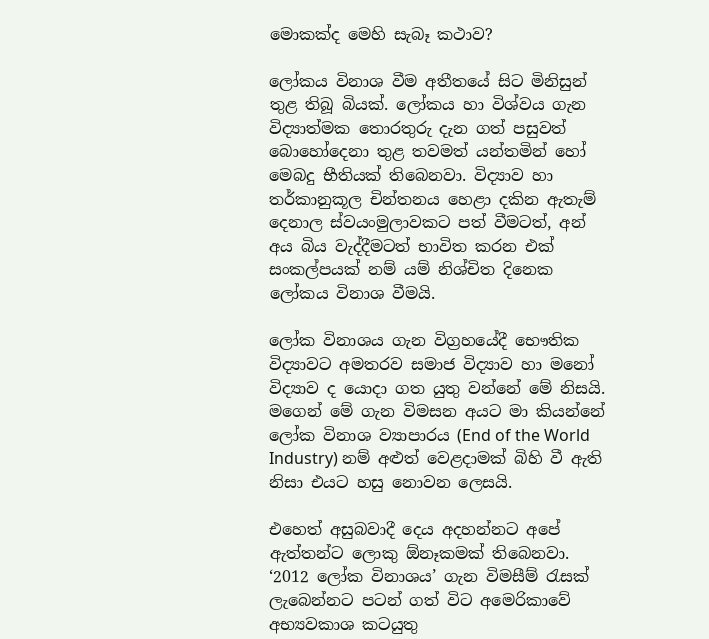මොකක්ද මෙහි සැබෑ කථාව?

ලෝකය විනාශ වීම අතීතයේ සිට මිනිසුන් තුළ තිබූ බියක්. ලෝකය හා විශ්වය ගැන විද්‍යාත්මක තොරතුරු දැන ගත් පසුවත් බොහෝදෙනා තුළ තවමත් යන්තමින් හෝ මෙබදු භීතියක් තිබෙනවා. විද්‍යාව හා තර්කානුකූල චින්තනය හෙළා දකින ඇතැම් දෙනාල ස්වයංමුලාවකට පත් වීමටත්, අන් අය බිය වැද්දීමටත් භාවිත කරන එක් සංකල්පයක් නම් යම් නිශ්චිත දිනෙක ලෝකය විනාශ වීමයි.

ලෝක විනාශය ගැන විග්‍රහයේදී භෞතික විද්‍යාවට අමතරව සමාජ විද්‍යාව හා මනෝ විද්‍යාව ද යොදා ගත යුතු වන්නේ මේ නිසයි. මගෙන් මේ ගැන විමසන අයට මා කියන්නේ ලෝක විනාශ ව්‍යාපාරය (End of the World Industry) නම් අළුත් වෙළදාමක් බිහි වී ඇති නිසා එයට හසු නොවන ලෙසයි.

එහෙත් අසුබවාදී දෙය අදහන්නට අපේ ඇත්තන්ට ලොකු ඕනෑකමක් තිබෙනවා. ‘2012 ලෝක විනාශය’ ගැන විමසීම් රැසක් ලැබෙන්නට පටන් ගත් විට අමෙරිකාවේ අභ්‍යවකාශ කටයුතු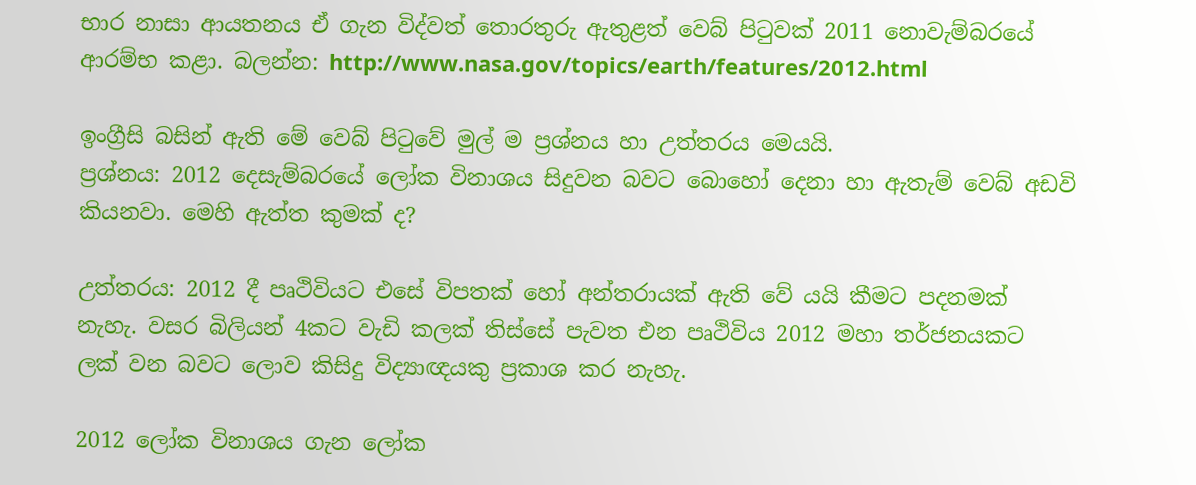භාර නාසා ආයතනය ඒ ගැන විද්වත් තොරතුරු ඇතුළත් වෙබ් පිටුවක් 2011 නොවැම්බරයේ ආරම්භ කළා. බලන්න: http://www.nasa.gov/topics/earth/features/2012.html

ඉංග්‍රීසි බසින් ඇති මේ වෙබ් පිටුවේ මුල් ම ප්‍රශ්නය හා උත්තරය මෙයයි.
ප්‍රශ්නය: 2012 දෙසැම්බරයේ ලෝක විනාශය සිදුවන බවට බොහෝ දෙනා හා ඇතැම් වෙබ් අඩවි කියනවා. මෙහි ඇත්ත කුමක් ද?

උත්තරය: 2012 දී පෘථිවියට එසේ විපතක් හෝ අන්තරායක් ඇති වේ යයි කීමට පදනමක් නැහැ. වසර බිලියන් 4කට වැඩි කලක් තිස්සේ පැවත එන පෘථිවිය 2012 මහා තර්ජනයකට ලක් වන බවට ලොව කිසිදු විද්‍යාඥයකු ප්‍රකාශ කර නැහැ.

2012 ලෝක විනාශය ගැන ලෝක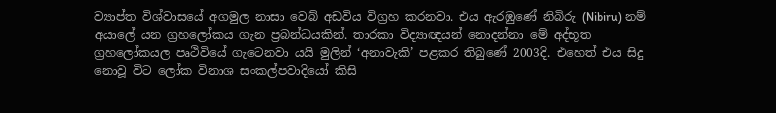ව්‍යාප්ත විශ්වාසයේ අගමුල නාසා වෙබ් අඩවිය විග්‍රහ කරනවා. එය ඇරඹුණේ නිබිරු (Nibiru) නම් අයාලේ යන ග්‍රහලෝකය ගැන ප්‍රබන්ධයකින්. තාරකා විද්‍යාඥයන් නොදන්නා මේ අද්භූත ග්‍රහලෝකයල පෘථිවියේ ගැටෙනවා යයි මුලින් ‘අනාවැකි’ පළකර තිබුණේ 2003දි. එහෙත් එය සිදු නොවූ විට ලෝක විනාශ සංකල්පවාදියෝ කිසි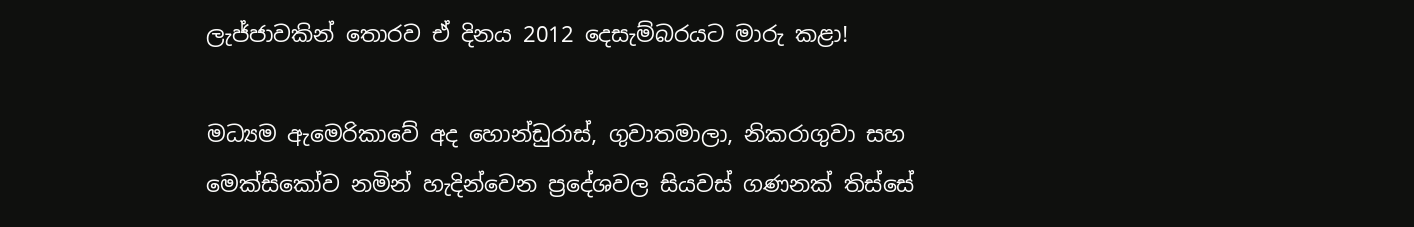ලැජ්ජාවකින් තොරව ඒ දිනය 2012 දෙසැම්බරයට මාරු කළා!

මධ්‍යම ඇමෙරිකාවේ අද හොන්ඩුරාස්, ගුවාතමාලා, නිකරාගුවා සහ මෙක්සිකෝව නමින් හැදින්වෙන ප්‍රදේශවල සියවස් ගණනක් තිස්සේ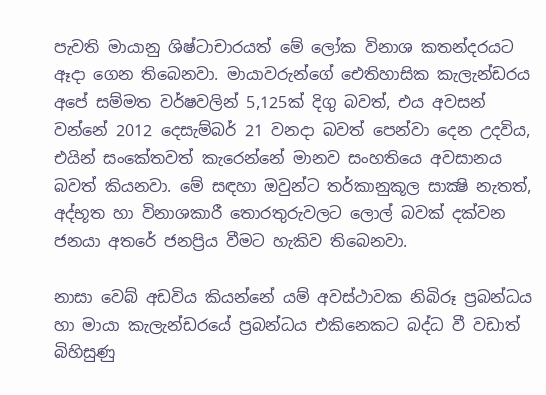පැවති මායානු ශිෂ්ටාචාරයත් මේ ලෝක විනාශ කතන්දරයට ඈදා ගෙන තිබෙනවා. මායාවරුන්ගේ ඓතිහාසික කැලැන්ඩරය අපේ සම්මත වර්ෂවලින් 5,125ක් දිගු බවත්, එය අවසන් වන්නේ 2012 දෙසැම්බර් 21 වනදා බවත් පෙන්වා දෙන උදවිය, එයින් සංකේතවත් කැරෙන්නේ මානව සංහතියෙ අවසානය බවත් කියනවා. මේ සඳහා ඔවුන්ට තර්කානුකූල සාක්‍ෂි නැතත්, අද්භූත හා විනාශකාරී තොරතුරුවලට ලොල් බවක් දක්වන ජනයා අතරේ ජනප්‍රිය වීමට හැකිව තිබෙනවා.

නාසා වෙබ් අඩවිය කියන්නේ යම් අවස්ථාවක නිබිරූ ප්‍රබන්ධය හා මායා කැලැන්ඩරයේ ප්‍රබන්ධය එකිනෙකට බද්ධ වී වඩාත් බිහිසුණු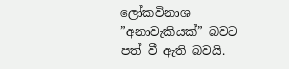ලෝකවිනාශ ”අනාවැකියක්” බවට පත් වී ඇති බවයි.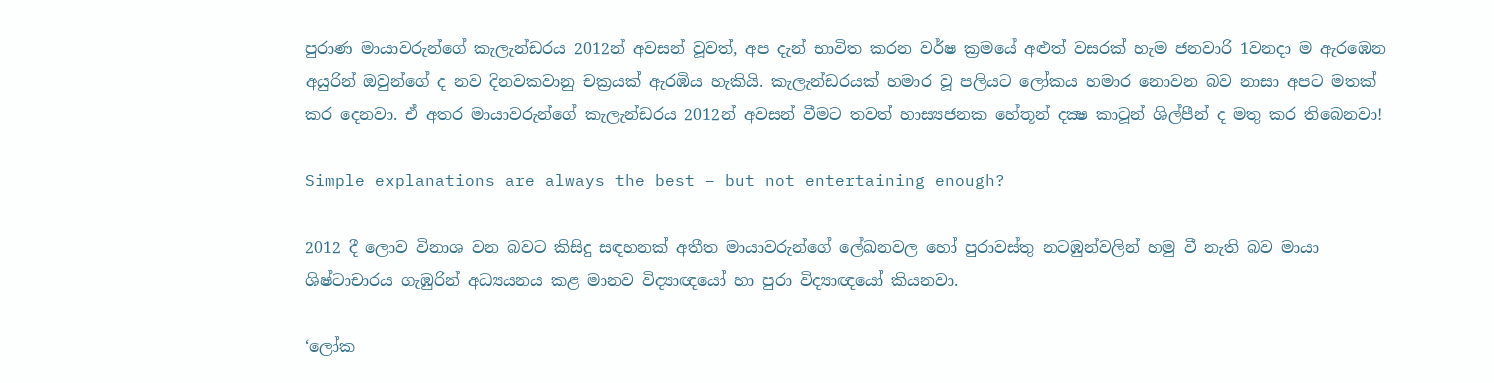පුරාණ මායාවරුන්ගේ කැලැන්ඩරය 2012න් අවසන් වූවත්, අප දැන් භාවිත කරන වර්ෂ ක්‍රමයේ අළුත් වසරක් හැම ජනවාරි 1වනදා ම ඇරඹෙන අයුරින් ඔවුන්ගේ ද නව දිනවකවානු චක්‍රයක් ඇරඹිය හැකියි. කැලැන්ඩරයක් හමාර වූ පලියට ලෝකය හමාර නොවන බව නාසා අපට මතක් කර දෙනවා. ඒ අතර මායාවරුන්ගේ කැලැන්ඩරය 2012න් අවසන් වීමට තවත් හාස්‍යජනක හේතූන් දක්‍ෂ කාටූන් ශිල්පීන් ද මතු කර තිබෙනවා!

Simple explanations are always the best – but not entertaining enough?

2012 දී ලොව විනාශ වන බවට කිසිදු සඳහනක් අතීත මායාවරුන්ගේ ලේඛනවල හෝ පුරාවස්තු නටඹුන්වලින් හමු වී නැති බව මායා ශිෂ්ටාචාරය ගැඹුරින් අධ්‍යයනය කළ මානව විද්‍යාඥයෝ හා පුරා විද්‍යාඥයෝ කියනවා.

‘ලෝක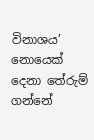විනාශය’ නොයෙක් දෙනා තේරුම් ගන්නේ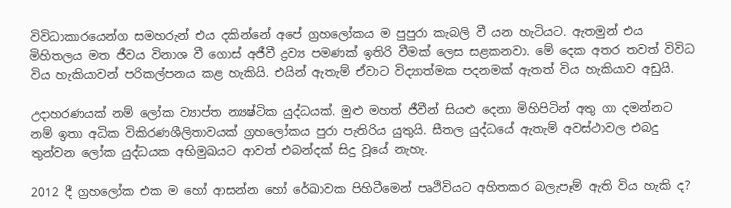විවිධාකාරයෙන්ග සමහරුන් එය දකින්නේ අපේ ග්‍රහලෝකය ම පුපුරා කැබලි වී යන හැටියට. ඇතමුන් එය මිහිතලය මත ජීවය විනාශ වී ගොස් අජීවී ද්‍රව්‍ය පමණක් ඉතිරි වීමක් ලෙස සළකනවා. මේ දෙක අතර තවත් විවිධ විය හැකියාවන් පරිකල්පනය කළ හැකියි. එයින් ඇතැම් ඒවාට විද්‍යාත්මක පදනමක් ඇතත් විය හැකියාව අඩුයි.

උදාහරණයක් නම් ලෝක ව්‍යාප්ත න්‍යෂ්ටික යුද්ධයක්. මුළු මහත් ජීවීන් සියළු දෙනා මිහිපිටින් අතු ගා දමන්නට නම් ඉතා අධික විකිරණශීලිතාවයක් ග්‍රහලෝකය පුරා පැතිරිය යුතුයි. සීතල යුද්ධයේ ඇතැම් අවස්ථාවල එබදු තුන්වන ලෝක යුද්ධයක අභිමුඛයට ආවත් එබන්දක් සිදු වූයේ නැහැ.

2012 දී ග්‍රහලෝක එක ම හෝ ආසන්න හෝ රේඛාවක පිහිටීමෙන් පෘථිවියට අහිතකර බලැපෑම් ඇති විය හැකි ද?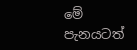මේ පැනයටත්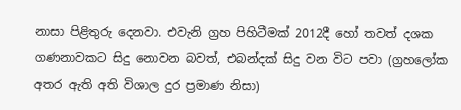නාසා පිළිතුරු දෙනවා. එවැනි ග්‍රහ පිහිටීමක් 2012දී හෝ තවත් දශක ගණනාවකට සිදු නොවන බවත්, එබන්දක් සිදු වන විට පවා (ග්‍රහලෝක අතර ඇති අති විශාල දුර ප්‍රමාණ නිසා)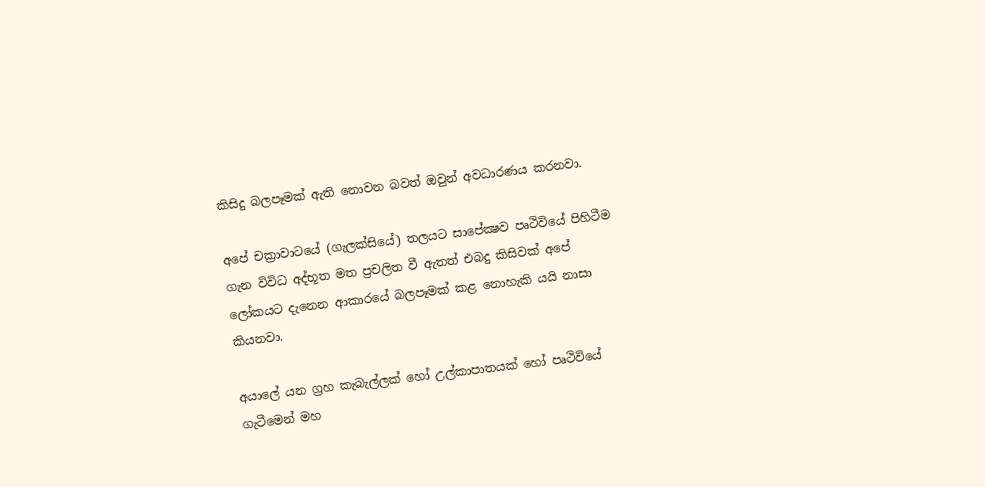කිසිදු බලපෑමක් ඇති නොවන බවත් ඔවුන් අවධාරණය කරනවා.

අපේ චක්‍රාවාටයේ (ගැලක්සියේ) තලයට සාපේක්‍ෂව පෘථිවියේ පිහිටීම ගැන විවිධ අද්භූත මත ප්‍රචලිත වී ඇතත් එබදු කිසිවක් අපේ ලෝකයට දැනෙන ආකාරයේ බලපෑමක් කළ නොහැකි යයි නාසා කියනවා.

අයාලේ යන ග්‍රහ කැබැල්ලක් හෝ උල්කාපාතයක් හෝ පෘථිවියේ ගැටීමෙන් මහ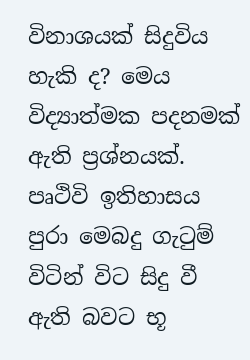විනාශයක් සිදුවිය හැකි ද? මෙය විද්‍යාත්මක පදනමක් ඇති ප්‍රශ්නයක්. පෘථිවි ඉතිහාසය පුරා මෙබදු ගැටුම් විටින් විට සිදු වී ඇති බවට භූ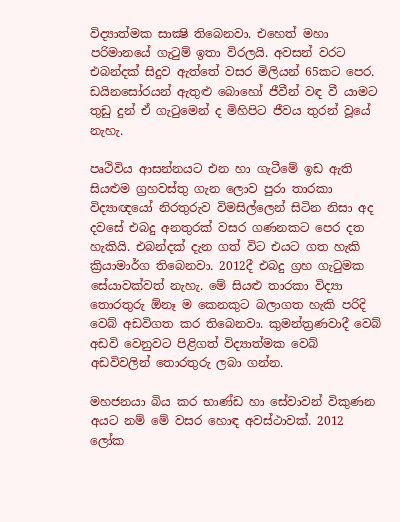විද්‍යාත්මක සාක්‍ෂි තිබෙනවා. එහෙත් මහා පරිමානයේ ගැටුම් ඉතා විරලයි. අවසන් වරට එබන්දක් සිදුව ඇත්තේ වසර මිලියන් 65කට පෙර. ඩයිනසෝරයන් ඇතුළු බොහෝ ජීවීන් වඳ වී යාමට තුඩු දුන් ඒ ගැටුමෙන් ද මිහිපිට ජීවය තුරන් වූයේ නැහැ.

පෘථිවිය ආසන්නයට එන හා ගැටීමේ ඉඩ ඇති සියළුම ග්‍රහවස්තු ගැන ලොව පුරා තාරකා විද්‍යාඥයෝ නිරතුරුව විමසිල්ලෙන් සිටින නිසා අද දවසේ එබදු අනතුරක් වසර ගණනකට පෙර දත හැකියි. එබන්දක් දැන ගත් විට එයට ගත හැකි ක්‍රියාමාර්ග තිබෙනවා. 2012දී එබදු ග්‍රහ ගැටුමක සේයාවක්වත් නැහැ. මේ සියළු තාරකා විද්‍යා තොරතුරු ඕනෑ ම කෙනකුට බලාගත හැකි පරිදි වෙබ් අඩවිගත කර තිබෙනවා. කුමන්ත්‍රණවාදී වෙබ් අඩවි වෙනුවට පිළිගත් විද්‍යාත්මක වෙබ් අඩවිවලින් තොරතුරු ලබා ගන්න.

මහජනයා බිය කර භාණ්ඩ හා සේවාවන් විකුණන අයට නම් මේ වසර හොඳ අවස්ථාවක්. 2012 ලෝක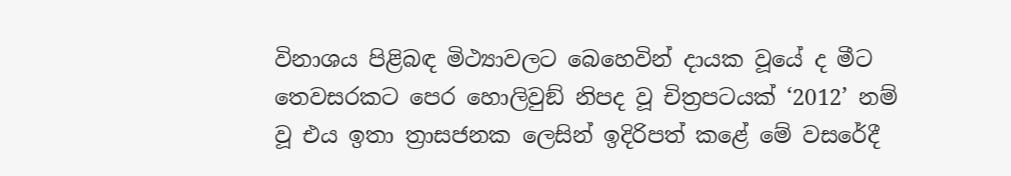විනාශය පිළිබඳ මිථ්‍යාවලට බෙහෙවින් දායක වූයේ ද මීට තෙවසරකට පෙර හොලිවුඞ් නිපද වූ චිත්‍රපටයක් ‘2012’ නම් වූ එය ඉතා ත්‍රාසජනක ලෙසින් ඉදිරිපත් කළේ මේ වසරේදී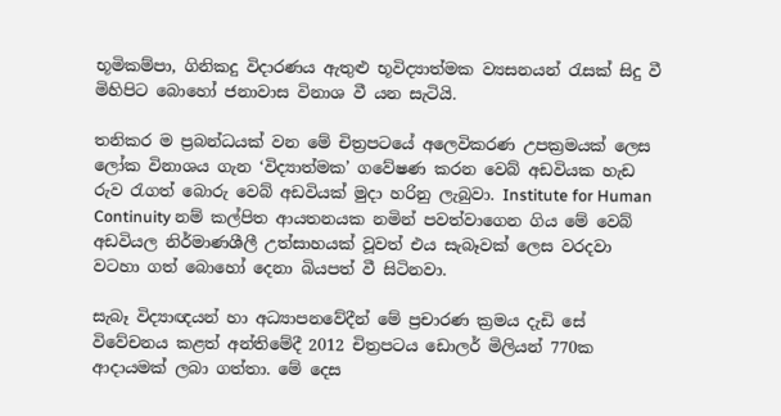භූමිකම්පා, ගිනිකදු විදාරණය ඇතුළු භූවිද්‍යාත්මක ව්‍යසනයන් රැසක් සිදු වී මිහිපිට බොහෝ ජනාවාස විනාශ වී යන සැටියි.

තනිකර ම ප්‍රබන්ධයක් වන මේ චිත්‍රපටයේ අලෙවිකරණ උපක්‍රමයක් ලෙස ලෝක විනාශය ගැන ‘විද්‍යාත්මක’ ගවේෂණ කරන වෙබ් අඩවියක හැඩ රුව රැගත් බොරු වෙබ් අඩවියක් මුදා හරිනු ලැබුවා. Institute for Human Continuity නම් කල්පිත ආයතනයක නමින් පවත්වාගෙන ගිය මේ වෙබ් අඩවියල නිර්මාණශීලී උත්සාහයක් වූවත් එය සැබෑවක් ලෙස වරදවා වටහා ගත් බොහෝ දෙනා බියපත් වී සිටිනවා.

සැබෑ විද්‍යාඥයන් හා අධ්‍යාපනවේදීන් මේ ප්‍රචාරණ ක්‍රමය දැඩි සේ විවේචනය කළත් අන්තිමේදී 2012 චිත්‍රපටය ඩොලර් මිලියන් 770ක ආදායමක් ලබා ගත්තා. මේ දෙස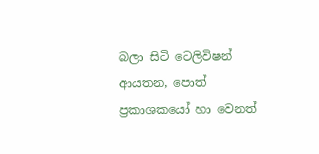බලා සිටි ටෙලිවිෂන් ආයතන, පොත් ප්‍රකාශකයෝ හා වෙනත්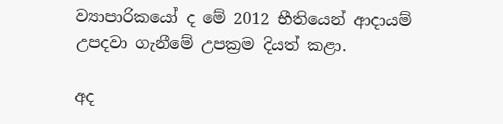ව්‍යාපාරිකයෝ ද මේ 2012 භීතියෙන් ආදායම් උපදවා ගැනීමේ උපක්‍රම දියත් කළා.

අද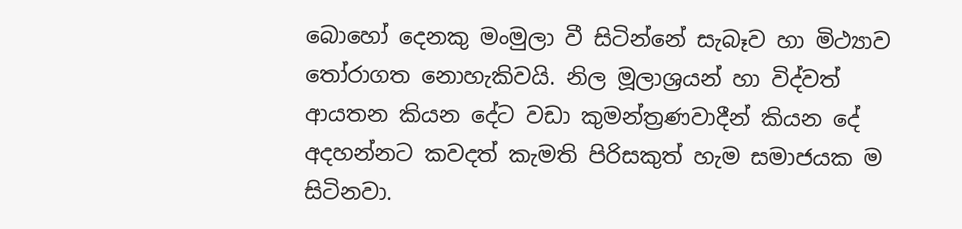බොහෝ දෙනකු මංමුලා වී සිටින්නේ සැබෑව හා මිථ්‍යාව තෝරාගත නොහැකිවයි. නිල මූලාශ්‍රයන් හා විද්වත් ආයතන කියන දේට වඩා කුමන්ත්‍රණවාදීන් කියන දේ අදහන්නට කවදත් කැමති පිරිසකුත් හැම සමාජයක ම සිටිනවා.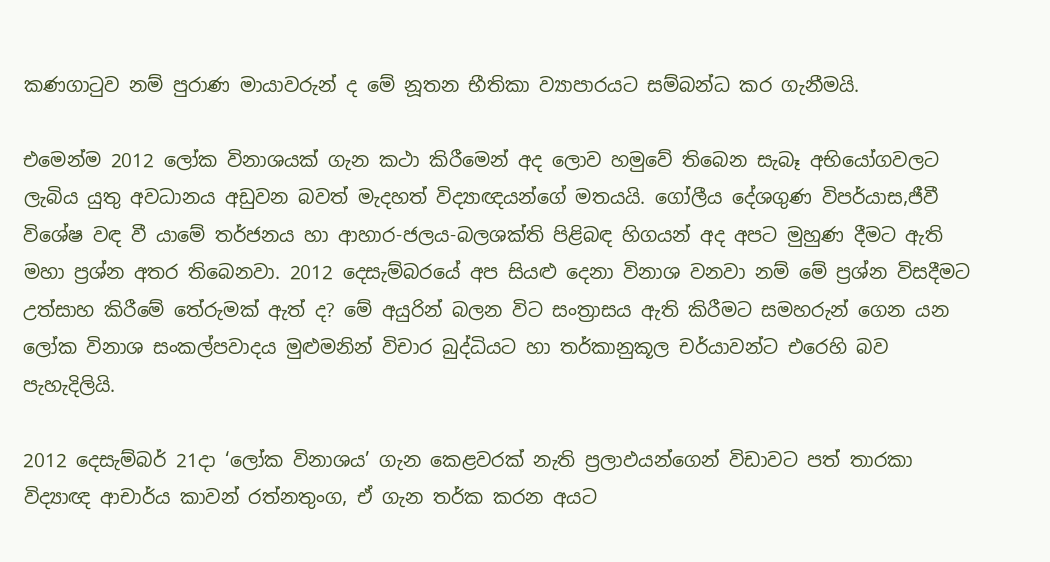කණගාටුව නම් පුරාණ මායාවරුන් ද මේ නූතන භීතිකා ව්‍යාපාරයට සම්බන්ධ කර ගැනීමයි.

එමෙන්ම 2012 ලෝක විනාශයක් ගැන කථා කිරීමෙන් අද ලොව හමුවේ තිබෙන සැබෑ අභියෝගවලට ලැබිය යුතු අවධානය අඩුවන බවත් මැදහත් විද්‍යාඥයන්ගේ මතයයි. ගෝලීය දේශගුණ විපර්යාස,ජීවී විශේෂ වඳ වී යාමේ තර්ජනය හා ආහාර-ජලය-බලශක්ති පිළිබඳ හිගයන් අද අපට මුහුණ දීමට ඇති මහා ප්‍රශ්න අතර තිබෙනවා. 2012 දෙසැම්බරයේ අප සියළු දෙනා විනාශ වනවා නම් මේ ප්‍රශ්න විසදීමට උත්සාහ කිරීමේ තේරුමක් ඇත් ද? මේ අයුරින් බලන විට සංත්‍රාසය ඇති කිරීමට සමහරුන් ගෙන යන ලෝක විනාශ සංකල්පවාදය මුළුමනින් විචාර බුද්ධියට හා තර්කානුකූල චර්යාවන්ට එරෙහි බව පැහැදිලියි.

2012 දෙසැම්බර් 21දා ‘ලෝක විනාශය’ ගැන කෙළවරක් නැති ප්‍රලාඵයන්ගෙන් විඩාවට පත් තාරකා විද්‍යාඥ ආචාර්ය කාවන් රත්නතුංග, ඒ ගැන තර්ක කරන අයට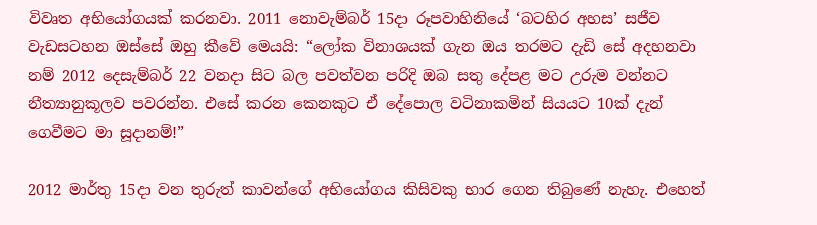විවෘත අභියෝගයක් කරනවා. 2011 නොවැම්බර් 15දා රූපවාහිනියේ ‘බටහිර අහස’ සජීව වැඩසටහන ඔස්සේ ඔහු කීවේ මෙයයි: “ලෝක විනාශයක් ගැන ඔය තරමට දැඩි සේ අදහනවා නම් 2012 දෙසැම්බර් 22 වනදා සිට බල පවත්වන පරිදි ඔබ සතු දේපළ මට උරුම වන්නට නීත්‍යානුකූලව පවරන්න. එසේ කරන කෙනකුට ඒ දේපොල වටිනාකමින් සියයට 10ක් දැන් ගෙවීමට මා සූදානම්!”

2012 මාර්තු 15දා වන තුරුත් කාවන්ගේ අභියෝගය කිසිවකු භාර ගෙන තිබුණේ නැහැ. එහෙත්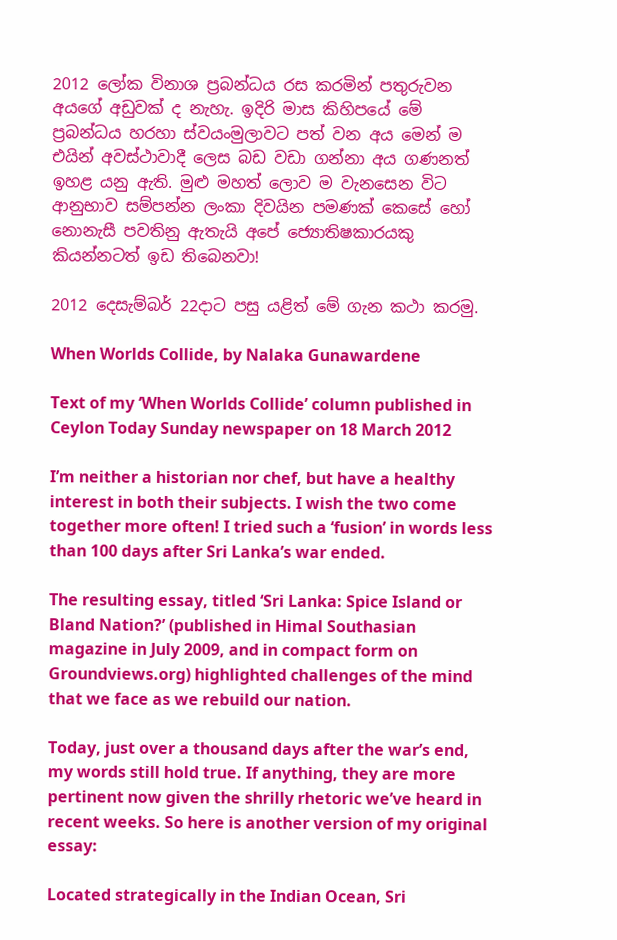2012 ලෝක විනාශ ප්‍රබන්ධය රස කරමින් පතුරුවන අයගේ අඩුවක් ද නැහැ. ඉදිරි මාස කිහිපයේ මේ ප්‍රබන්ධය හරහා ස්වයංමුලාවට පත් වන අය මෙන් ම එයින් අවස්ථාවාදී ලෙස බඩ වඩා ගන්නා අය ගණනත් ඉහළ යනු ඇති. මුළු මහත් ලොව ම වැනසෙන විට ආනුභාව සම්පන්න ලංකා දිවයින පමණක් කෙසේ හෝ නොනැසී පවතිනු ඇතැයි අපේ ජ්‍යොතිෂකාරයකු කියන්නටත් ඉඩ තිබෙනවා!

2012 දෙසැම්බර් 22දාට පසු යළිත් මේ ගැන කථා කරමු.

When Worlds Collide, by Nalaka Gunawardene

Text of my ‘When Worlds Collide’ column published in Ceylon Today Sunday newspaper on 18 March 2012

I’m neither a historian nor chef, but have a healthy interest in both their subjects. I wish the two come together more often! I tried such a ‘fusion’ in words less than 100 days after Sri Lanka’s war ended.

The resulting essay, titled ‘Sri Lanka: Spice Island or Bland Nation?’ (published in Himal Southasian magazine in July 2009, and in compact form on Groundviews.org) highlighted challenges of the mind that we face as we rebuild our nation.

Today, just over a thousand days after the war’s end, my words still hold true. If anything, they are more pertinent now given the shrilly rhetoric we’ve heard in recent weeks. So here is another version of my original essay:

Located strategically in the Indian Ocean, Sri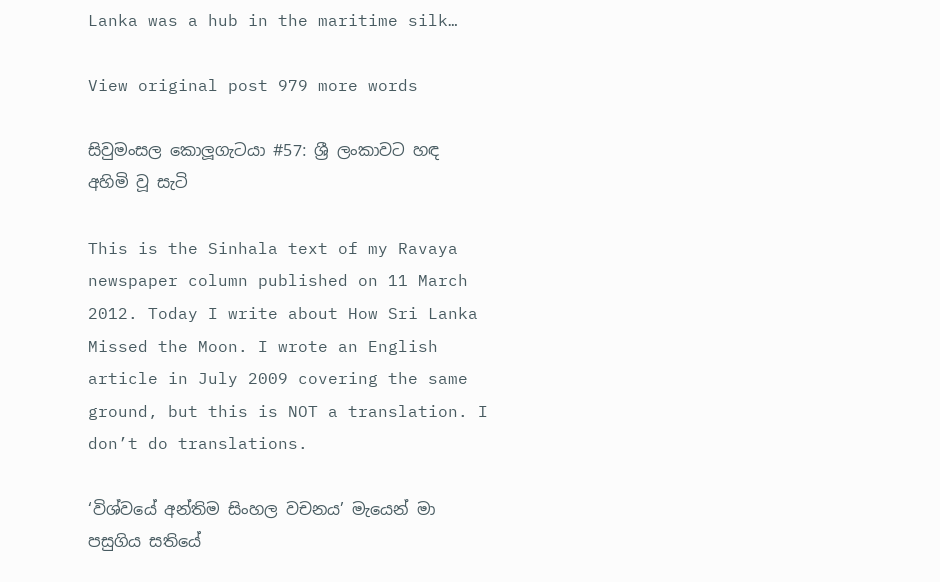Lanka was a hub in the maritime silk…

View original post 979 more words

සිවුමංසල කොලූගැටයා #57: ශ්‍රී ලංකාවට හඳ අහිමි වූ සැටි

This is the Sinhala text of my Ravaya newspaper column published on 11 March 2012. Today I write about How Sri Lanka Missed the Moon. I wrote an English article in July 2009 covering the same ground, but this is NOT a translation. I don’t do translations.

‘විශ්වයේ අන්තිම සිංහල වචනය’ මැයෙන් මා පසුගිය සතියේ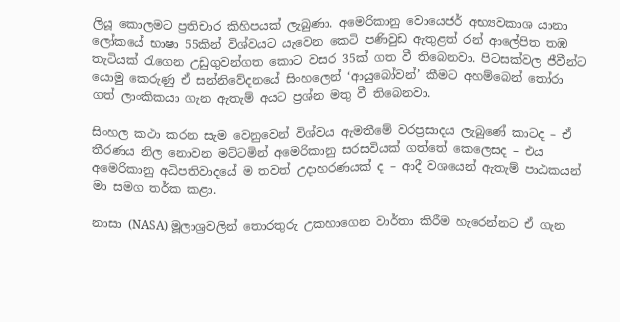ලියූ කොලමට ප්‍රතිචාර කිහිපයක් ලැබුණා. අමෙරිකානු වොයෙජර් අභ්‍යවකාශ යානා ලෝකයේ භාෂා 55කින් විශ්වයට යැවෙන කෙටි පණිවුඩ ඇතුළත් රන් ආලේපිත තඹ තැටියක් රැගෙන උඩුගුවන්ගත කොට වසර 35ක් ගත වී තිබෙනවා. පිටසක්වල ජීවීන්ට යොමු කෙරුණු ඒ සන්නිවේදනයේ සිංහලෙන් ‘ආයුබෝවන්’ කීමට අහම්බෙන් තෝරා ගත් ලාංකිකයා ගැන ඇතැම් අයට ප්‍රශ්න මතු වී තිබෙනවා.

සිංහල කථා කරන සැම වෙනුවෙන් විශ්වය ඇමතීමේ වරප්‍රසාදය ලැබුණේ කාටද – ඒ තීරණය නිල නොවන මට්ටමින් අමෙරිකානු සරසවියක් ගත්තේ කෙලෙසද – එය අමෙරිකානු අධිපතිවාදයේ ම තවත් උදාහරණයක් ද – ආදී වශයෙන් ඇතැම් පාඨකයන් මා සමග තර්ක කළා.

නාසා (NASA) මූලාශ්‍රවලින් තොරතුරු උකහාගෙන වාර්තා කිරීම හැරෙන්නට ඒ ගැන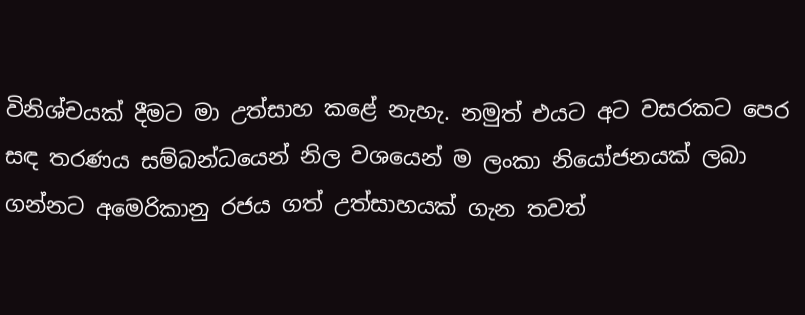විනිශ්චයක් දීමට මා උත්සාහ කළේ නැහැ. නමුත් එයට අට වසරකට පෙර සඳ තරණය සම්බන්ධයෙන් නිල වශයෙන් ම ලංකා නියෝජනයක් ලබා ගන්නට අමෙරිකානු රජය ගත් උත්සාහයක් ගැන තවත්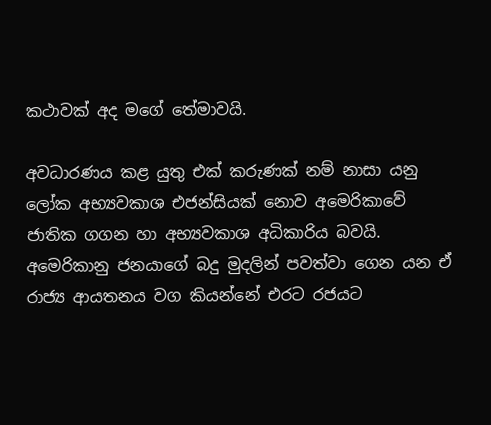කථාවක් අද මගේ තේමාවයි.

අවධාරණය කළ යුතු එක් කරුණක් නම් නාසා යනු ලෝක අභ්‍යවකාශ එජන්සියක් නොව අමෙරිකාවේ ජාතික ගගන හා අභ්‍යවකාශ අධිකාරිය බවයි. අමෙරිකානු ජනයාගේ බදු මුදලින් පවත්වා ගෙන යන ඒ රාජ්‍ය ආයතනය වග කියන්නේ එරට රජයට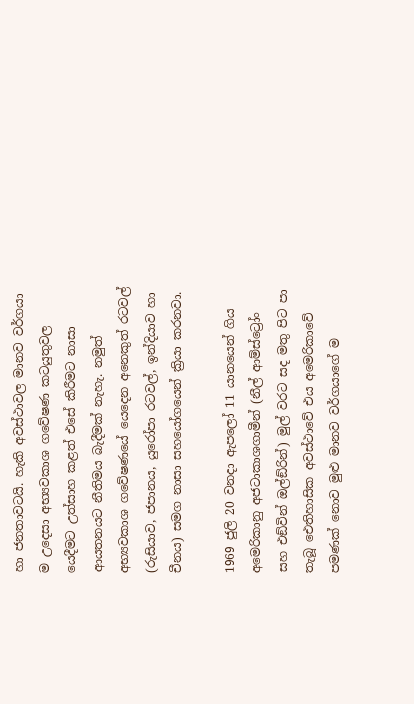හා ජනතාවටයි. හැකි අවස්ථාවල මානව වර්ගයා ම උදෙසා අභ්‍යවකාශ ගවේෂණ කටයුතුවල යෙදීමට උත්සාහ කළත් එසේ කිරීමට නාසා ආයතනයට නීතිමය බැදීමක් නැහැ. නමුත් අභ්‍යවකාශ ගවේෂණයේ යෙදෙන අනෙකුත් රටවල් (රුසියාව, ජපානය, යුරෝපා රටවල්, ඉන්දියාව හා චීනය) සමග නාසා සහයෝගයෙන් ක්‍රියා කරනවා.

1969 ජුලි 20 වනදා ඇපලෝ 11 යානයෙන් ගිය අමෙරිකානු අජටාකාශගාමීන් (නීල් ආම්ස්ට්‍රෝං සහ එඞ්වින් ඔල්ඞ්රින්) මුල් වරට සද මතු පිට පා තැබූ ඓතිහාසික අවස්ථාවේ එය අමෙරිකාවේ පමණක් නොව මුළු මානව වර්ගයාගේ ම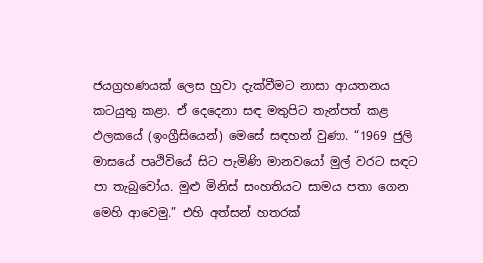ජයග්‍රහණයක් ලෙස හුවා දැක්වීමට නාසා ආයතනය කටයුතු කළා. ඒ දෙදෙනා සඳ මතුපිට තැන්පත් කළ ඵලකයේ (ඉංග්‍රීසියෙන්) මෙසේ සඳහන් වුණා. “1969 ජුලි මාසයේ පෘථිවියේ සිට පැමිණි මානවයෝ මුල් වරට සඳට පා තැබුවෝය. මුළු මිනිස් සංහතියට සාමය පතා ගෙන මෙහි ආවෙමු.” එහි අත්සන් හතරක්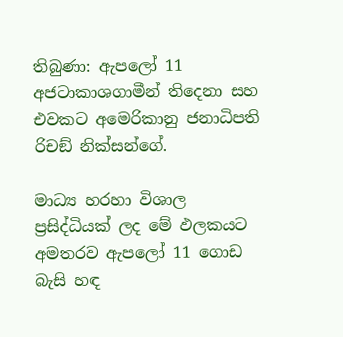තිබුණා: ඇපලෝ 11 අජටාකාශගාමීන් තිදෙනා සහ එවකට අමෙරිකානු ජනාධිපති රිචඞ් නික්සන්ගේ.

මාධ්‍ය හරහා විශාල ප්‍රසිද්ධියක් ලද මේ ඵලකයට අමතරව ඇපලෝ 11 ගොඩ බැසි හඳ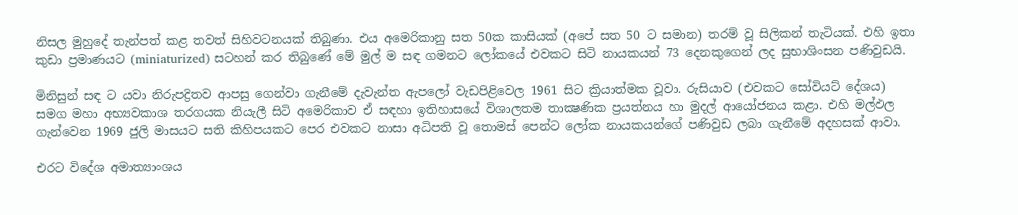නිසල මුහුදේ තැන්පත් කළ තවත් සිහිවටනයක් තිබුණා. එය අමෙරිකානු සත 50ක කාසියක් (අපේ සත 50 ට සමාන) තරම් වූ සිලිකන් තැටියක්. එහි ඉතා කුඩා ප්‍රමාණයට (miniaturized) සටහන් කර තිබුණේ මේ මුල් ම සඳ ගමනට ලෝකයේ එවකට සිටි නායකයන් 73 දෙනකුගෙන් ලද සුභාශිංසන පණිවුඩයි.

මිනිසුන් සඳ ට යවා නිරුපද්‍රිතව ආපසු ගෙන්වා ගැනීමේ දැවැන්ත ඇපලෝ වැඩපිළිවෙල 1961 සිට ක්‍රියාත්මක වූවා. රුසියාව (එවකට සෝවියට් දේශය) සමග මහා අභ්‍යවකාශ තරගයක නියැලී සිටි අමෙරිකාව ඒ සඳහා ඉතිහාසයේ විශාලතම තාක්‍ෂණික ප්‍රයත්නය හා මුදල් ආයෝජනය කළා. එහි මල්ඵල ගැන්වෙන 1969 ජුලි මාසයට සති කිහිපයකට පෙර එවකට නාසා අධිපති වූ තොමස් පෙන්ට ලෝක නායකයන්ගේ පණිවුඩ ලබා ගැනීමේ අදහසක් ආවා.

එරට විදේශ අමාත්‍යාංශය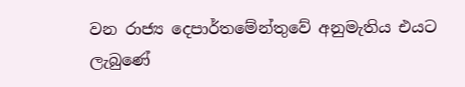වන රාජ්‍ය දෙපාර්තමේන්තුවේ අනුමැතිය එයට ලැබුණේ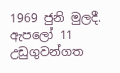1969 ජුනි මුලදී. ඇපලෝ 11 උඩුගුවන්ගත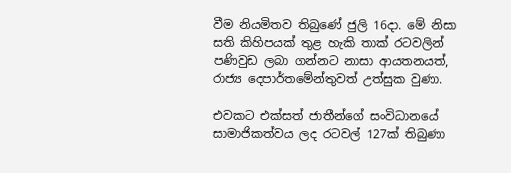වීම නියමිතව තිබුණේ ජුලි 16දා. මේ නිසා සති කිහිපයක් තුළ හැකි තාක් රටවලින් පණිවුඩ ලබා ගන්නට නාසා ආයතනයත්, රාජ්‍ය දෙපාර්තමේන්තුවත් උත්සුක වුණා.

එවකට එක්සත් ජාතීන්ගේ සංවිධානයේ සාමාජිකත්වය ලද රටවල් 127ක් තිබුණා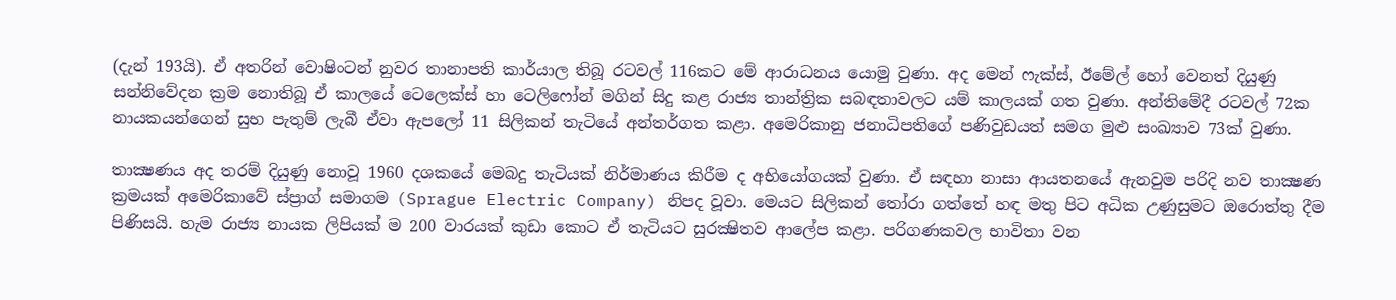(දැන් 193යි). ඒ අතරින් වොෂිංටන් නුවර තානාපති කාර්යාල තිබූ රටවල් 116කට මේ ආරාධනය යොමු වුණා. අද මෙන් ෆැක්ස්, ඊමේල් හෝ වෙනත් දියුණු සන්නිවේදන ක්‍රම නොතිබූ ඒ කාලයේ ටෙලෙක්ස් හා ටෙලිෆෝන් මගින් සිදු කළ රාජ්‍ය තාන්ත්‍රික සබඳතාවලට යම් කාලයක් ගත වුණා. අන්තිමේදී රටවල් 72ක නායකයන්ගෙන් සුභ පැතුම් ලැබී ඒවා ඇපලෝ 11 සිලිකන් තැටියේ අන්තර්ගත කළා. අමෙරිකානු ජනාධිපතිගේ පණිවුඩයත් සමග මුළු සංඛ්‍යාව 73ක් වුණා.

තාක්‍ෂණය අද තරම් දියුණු නොවූ 1960 දශකයේ මෙබදු තැටියක් නිර්මාණය කිරීම ද අභියෝගයක් වුණා. ඒ සඳහා නාසා ආයතනයේ ඇනවුම පරිදි නව තාක්‍ෂණ ක්‍රමයක් අමෙරිකාවේ ස්ප්‍රාග් සමාගම (Sprague Electric Company) නිපද වූවා. මෙයට සිලිකන් තෝරා ගත්තේ හඳ මතු පිට අධික උණුසුමට ඔරොත්තු දීම පිණිසයි. හැම රාජ්‍ය නායක ලිපියක් ම 200 වාරයක් කුඩා කොට ඒ තැටියට සුරක්‍ෂිතව ආලේප කළා. පරිගණකවල භාවිතා වන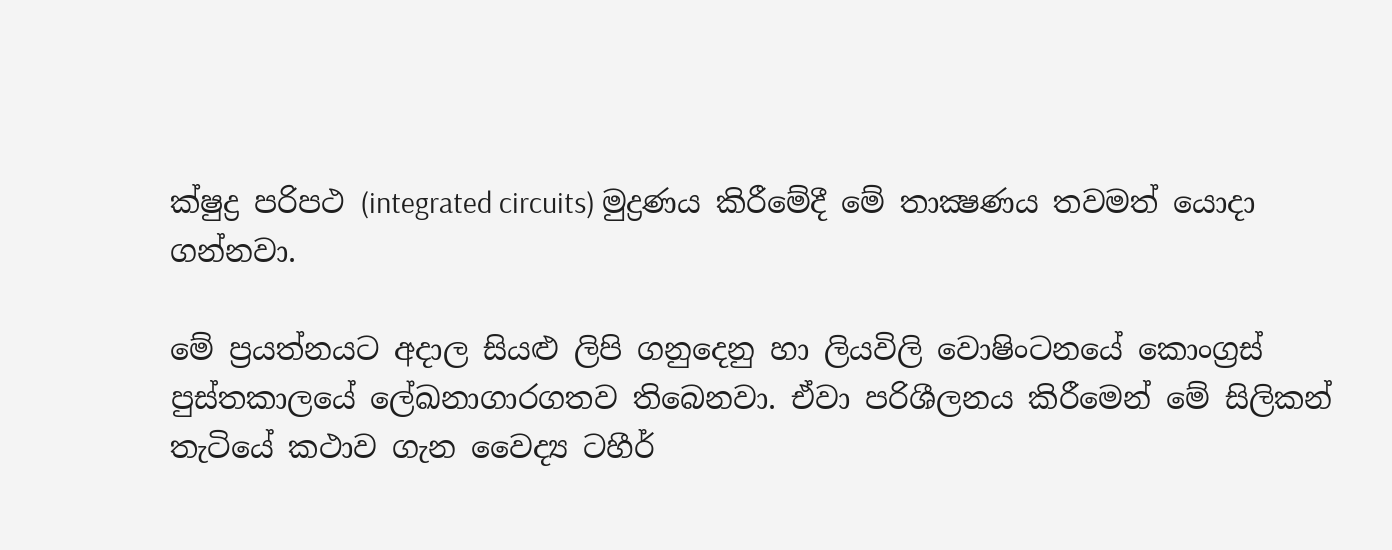ක්ෂුද්‍ර පරිපථ (integrated circuits) මුද්‍රණය කිරීමේදී මේ තාක්‍ෂණය තවමත් යොදා ගන්නවා.

මේ ප්‍රයත්නයට අදාල සියළු ලිපි ගනුදෙනු හා ලියවිලි වොෂිංටනයේ කොංග්‍රස් පුස්තකාලයේ ලේඛනාගාරගතව තිබෙනවා. ඒවා පරිශීලනය කිරීමෙන් මේ සිලිකන් තැටියේ කථාව ගැන වෛද්‍ය ටහීර්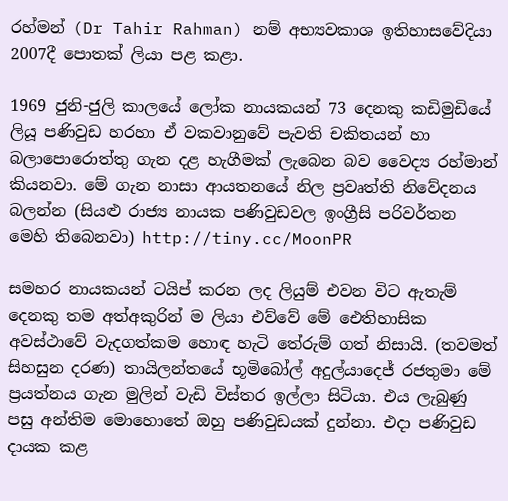රහ්මන් (Dr Tahir Rahman) නම් අභ්‍යවකාශ ඉතිහාසවේදියා 2007දී පොතක් ලියා පළ කළා.

1969 ජුනි-ජුලි කාලයේ ලෝක නායකයන් 73 දෙනකු කඩිමුඩියේ ලියූ පණිවුඩ හරහා ඒ වකවානුවේ පැවති චකිතයන් හා බලාපොරොත්තු ගැන දළ හැගීමක් ලැබෙන බව වෛද්‍ය රහ්මාන් කියනවා. මේ ගැන නාසා ආයතනයේ නිල ප්‍රවෘත්ති නිවේදනය බලන්න (සියළු රාජ්‍ය නායක පණිවුඩවල ඉංග්‍රීසි පරිවර්තන මෙහි තිබෙනවා) http://tiny.cc/MoonPR

සමහර නායකයන් ටයිප් කරන ලද ලියුම් එවන විට ඇතැම් දෙනකු තම අත්අකුරින් ම ලියා එව්වේ මේ ඓතිහාසික අවස්ථාවේ වැදගත්කම හොඳ හැටි තේරුම් ගත් නිසායි. (තවමත් සිහසුන දරණ) තායිලන්තයේ භූමිබෝල් අදුල්යාදෙජ් රජතුමා මේ ප්‍රයත්නය ගැන මුලින් වැඩි විස්තර ඉල්ලා සිටියා. එය ලැබුණු පසු අන්තිම මොහොතේ ඔහු පණිවුඩයක් දුන්නා. එදා පණිවුඩ දායක කළ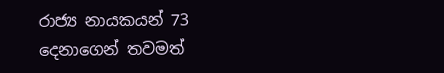රාජ්‍ය නායකයන් 73 දෙනාගෙන් තවමත්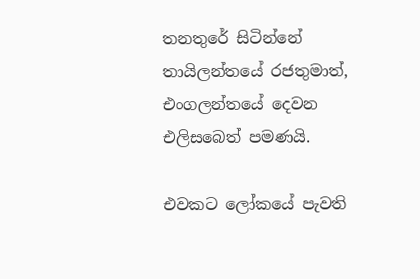තනතුරේ සිටින්නේ තායිලන්තයේ රජතුමාත්, එංගලන්තයේ දෙවන එලිසබෙත් පමණයි.

එවකට ලෝකයේ පැවති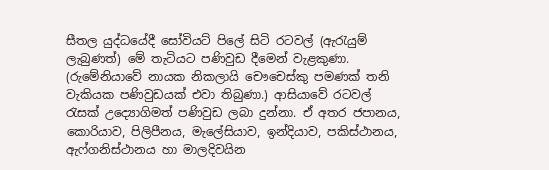සීතල යුද්ධයේදී සෝවියට් පිලේ සිටි රටවල් (ඇරැයුම් ලැබුණත්) මේ තැටියට පණිවුඩ දීමෙන් වැළකුණා. (රුමේනියාවේ නායක නිකලායි චෞචෙස්කු පමණක් තනි වැකියක පණිවුඩයක් එවා තිබුණා.) ආසියාවේ රටවල් රැසක් උද්‍යොගිමත් පණිවුඩ ලබා දුන්නා. ඒ අතර ජපානය, කොරියාව, පිලිපීනය, මැලේසියාව, ඉන්දියාව, පකිස්ථානය, ඇෆ්ගනිස්ථානය හා මාලදිවයින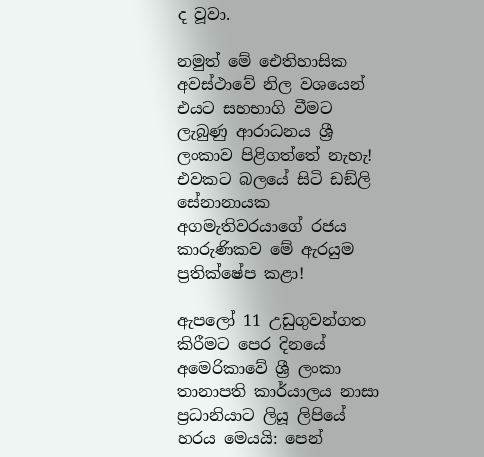ද වූවා.

නමුත් මේ ඓතිහාසික අවස්ථාවේ නිල වශයෙන් එයට සහභාගි වීමට ලැබුණු ආරාධනය ශ්‍රී ලංකාව පිළිගත්තේ නැහැ! එවකට බලයේ සිටි ඩඞ්ලි සේනානායක අගමැතිවරයාගේ රජය කාරුණිකව මේ ඇරයුම ප්‍රතික්ෂේප කළා!

ඇපලෝ 11 උඩුගුවන්ගත කිරීමට පෙර දිනයේ අමෙරිකාවේ ශ්‍රී ලංකා තානාපති කාර්යාලය නාසා ප්‍රධානියාට ලියූ ලිපියේ හරය මෙයයි: පෙන්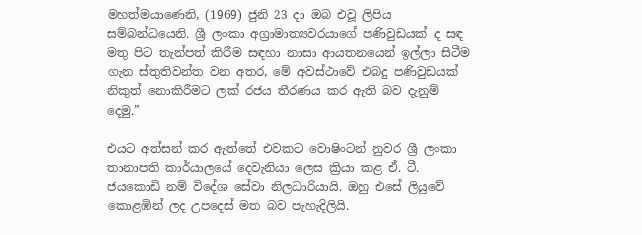මහත්මයාණෙනි, (1969) ජුනි 23 දා ඔබ එවූ ලිපිය සම්බන්ධයෙනි. ශ්‍රී ලංකා අග්‍රාමාත්‍යවරයාගේ පණිවුඩයක් ද සඳ මතු පිට තැන්පත් කිරීම සඳහා නාසා ආයතනයෙන් ඉල්ලා සිටීම ගැන ස්තුතිවන්ත වන අතර, මේ අවස්ථාවේ එබදු පණිවුඩයක් නිකුත් නොකිරීමට ලක් රජය තීරණය කර ඇති බව දැනුම් දෙමු.”

එයට අත්සන් කර ඇත්තේ එවකට වොෂිංටන් නුවර ශ්‍රී ලංකා තානාපති කාර්යාලයේ දෙවැනියා ලෙස ක්‍රියා කළ ඒ. ටී. ජයකොඩි නම් විදේශ සේවා නිලධාරියායි. ඔහු එසේ ලියුවේ කොළඹින් ලද උපදෙස් මත බව පැහැදිලියි.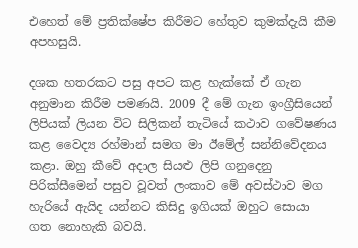එහෙත් මේ ප්‍රතික්ෂේප කිරීමට හේතුව කුමක්දැයි කීම අපහසුයි.

දශක හතරකට පසු අපට කළ හැක්කේ ඒ ගැන අනුමාන කිරීම පමණයි. 2009 දී මේ ගැන ඉංග්‍රීසියෙන් ලිපියක් ලියන විට සිලිකන් තැටියේ කථාව ගවේෂණය කළ වෛද්‍ය රහ්මාන් සමග මා ඊමේල් සන්නිවේදනය කළා. ඔහු කීවේ අදාල සියළු ලිපි ගනුදෙනු පිරික්සීමෙන් පසුව වූවත් ලංකාව මේ අවස්ථාව මග හැරියේ ඇයිද යන්නට කිසිදු ඉගියක් ඔහුට සොයා ගත නොහැකි බවයි.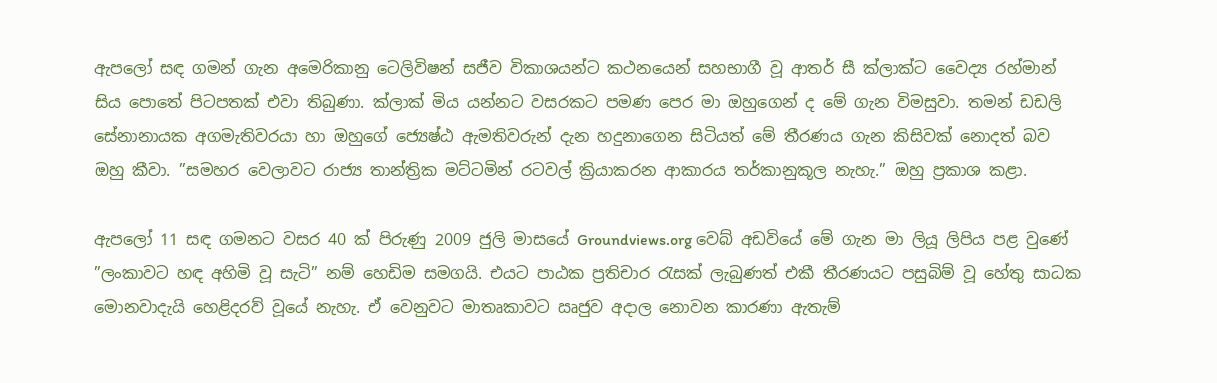ඇපලෝ සඳ ගමන් ගැන අමෙරිකානු ටෙලිවිෂන් සජීව විකාශයන්ට කථනයෙන් සහභාගී වූ ආතර් සී ක්ලාක්ට වෛද්‍ය රහ්මාන් සිය පොතේ පිටපතක් එවා තිබුණා. ක්ලාක් මිය යන්නට වසරකට පමණ පෙර මා ඔහුගෙන් ද මේ ගැන විමසුවා. තමන් ඩඩලි සේනානායක අගමැතිවරයා හා ඔහුගේ ජ්‍යෙෂ්ඨ ඇමතිවරුන් දැන හදුනාගෙන සිටියත් මේ තීරණය ගැන කිසිවක් නොදත් බව ඔහු කීවා. ”සමහර වෙලාවට රාජ්‍ය තාන්ත්‍රික මට්ටමින් රටවල් ක්‍රියාකරන ආකාරය තර්කානුකූල නැහැ.” ඔහු ප්‍රකාශ කළා.

ඇපලෝ 11 සඳ ගමනට වසර 40 ක් පිරුණු 2009 ජුලි මාසයේ Groundviews.org වෙබ් අඩවියේ මේ ගැන මා ලියූ ලිපිය පළ වුණේ ”ලංකාවට හඳ අහිමි වූ සැටි” නම් හෙඩිම සමගයි. එයට පාඨක ප්‍රතිචාර රැසක් ලැබුණත් එකී තීරණයට පසුබිම් වූ හේතු සාධක මොනවාදැයි හෙළිදරව් වූයේ නැහැ. ඒ වෙනුවට මාතෘකාවට ඍජුව අදාල නොවන කාරණා ඇතැම්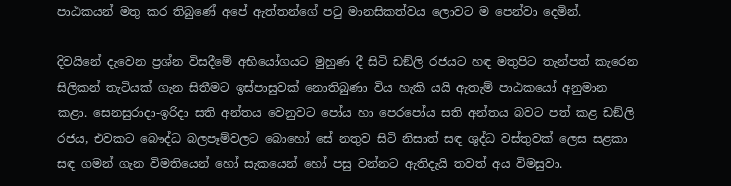පාඨකයන් මතු කර තිබුණේ අපේ ඇත්තන්ගේ පටු මානසිකත්වය ලොවට ම පෙන්වා දෙමින්.

දිවයිනේ දැවෙන ප්‍රශ්න විසදීමේ අභියෝගයට මුහුණ දී සිටි ඩඞ්ලි රජයට හඳ මතුපිට තැන්පත් කැරෙන සිලිකන් තැටියක් ගැන සිතීමට ඉස්පාසුවක් නොතිබුණා විය හැකි යයි ඇතැම් පාඨකයෝ අනුමාන කළා. සෙනසුරාදා-ඉරිදා සති අන්තය වෙනුවට පෝය හා පෙරපෝය සති අන්තය බවට පත් කළ ඩඞ්ලි රජය, එවකට බෞද්ධ බලපෑම්වලට බොහෝ සේ නතුව සිටි නිසාත් සඳ ශුද්ධ වස්තුවක් ලෙස සළකා සඳ ගමන් ගැන විමතියෙන් හෝ සැකයෙන් හෝ පසු වන්නට ඇතිදැයි තවත් අය විමසුවා.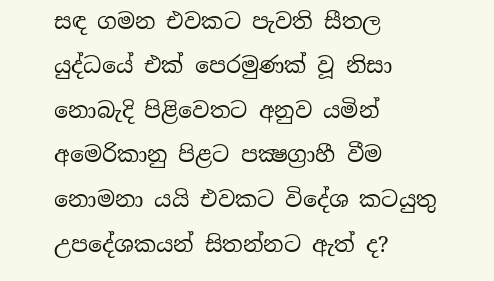සඳ ගමන එවකට පැවති සීතල යුද්ධයේ එක් පෙරමුණක් වූ නිසා නොබැදි පිළිවෙතට අනුව යමින් අමෙරිකානු පිළට පක්‍ෂග්‍රාහී වීම නොමනා යයි එවකට විදේශ කටයුතු උපදේශකයන් සිතන්නට ඇත් ද?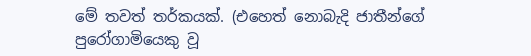මේ තවත් තර්කයක්. (එහෙත් නොබැදි ජාතීන්ගේ පුරෝගාමියෙකු වූ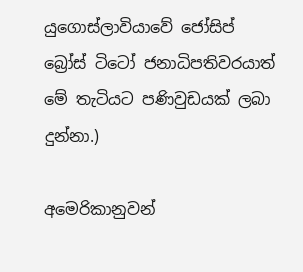යුගොස්ලාවියාවේ ජෝසිප් බ්‍රෝස් ටිටෝ ජනාධිපතිවරයාත් මේ තැටියට පණිවුඩයක් ලබා දුන්නා.)

අමෙරිකානුවන්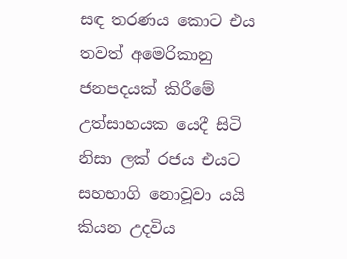සඳ තරණය කොට එය තවත් අමෙරිකානු ජනපදයක් කිරීමේ උත්සාහයක යෙදී සිටි නිසා ලක් රජය එයට සහභාගි නොවූවා යයි කියන උදවිය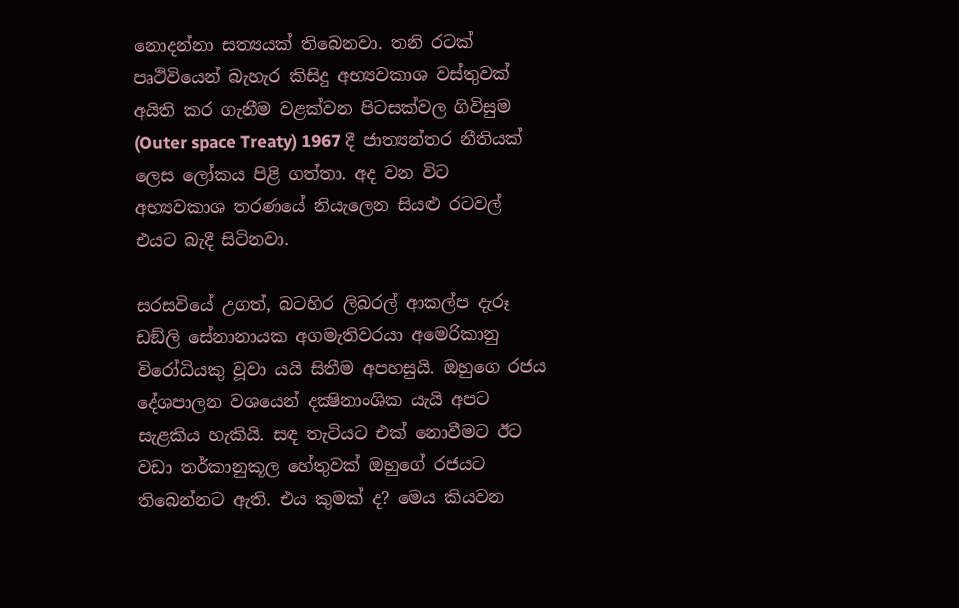නොදන්නා සත්‍යයක් තිබෙනවා. තනි රටක් පෘථිවියෙන් බැහැර කිසිදු අභ්‍යවකාශ වස්තුවක් අයිති කර ගැනීම වළක්වන පිටසක්වල ගිවිසුම (Outer space Treaty) 1967 දී ජාත්‍යන්තර නීතියක් ලෙස ලෝකය පිළි ගත්තා. අද වන විට අභ්‍යවකාශ තරණයේ නියැලෙන සියළු රටවල් එයට බැදී සිටිනවා.

සරසවියේ උගත්, බටහිර ලිබරල් ආකල්ප දැරූ ඩඞ්ලි සේනානායක අගමැතිවරයා අමෙරිකානු විරෝධියකු වූවා යයි සිතීම අපහසුයි. ඔහුගෙ රජය දේශපාලන වශයෙන් දක්‍ෂිනාංශික යැයි අපට සැළකිය හැකියි. සඳ තැටියට එක් නොවීමට ඊට වඩා තර්කානුකූල හේතුවක් ඔහුගේ රජයට තිබෙන්නට ඇති. එය කුමක් ද? මෙය කියවන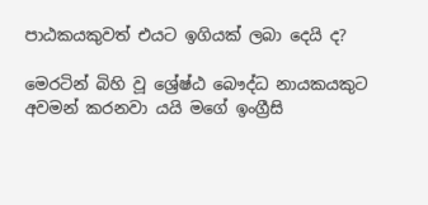පාඨකයකුවත් එයට ඉගියක් ලබා දෙයි ද?

මෙරටින් බිහි වූ ශ්‍රේෂ්ඨ බෞද්ධ නායකයකුට අවමන් කරනවා යයි මගේ ඉංග්‍රීසි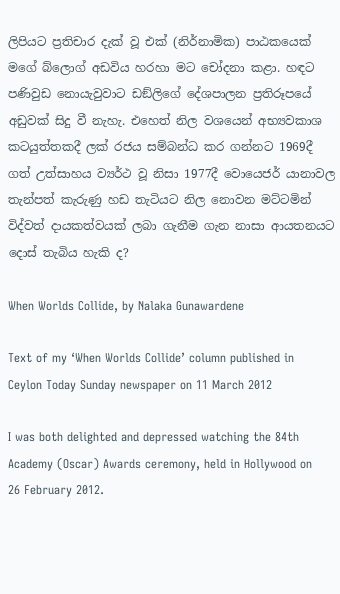ලිපියට ප්‍රතිචාර දැක් වූ එක් (නිර්නාමික) පාඨකයෙක් මගේ බ්ලොග් අඩවිය හරහා මට චෝදනා කළා. හඳට පණිවුඩ නොයැවුවාට ඩඞ්ලිගේ දේශපාලන ප්‍රතිරූපයේ අඩුවක් සිදු වී නැහැ. එහෙත් නිල වශයෙන් අභ්‍යවකාශ කටයුත්තකදී ලක් රජය සම්බන්ධ කර ගන්නට 1969දී ගත් උත්සාහය ව්‍යර්ථ වූ නිසා 1977දී වොයෙජර් යානාවල තැන්පත් කැරුණු හඩ තැටියට නිල නොවන මට්ටමින් විද්වත් දායකත්වයක් ලබා ගැනීම ගැන නාසා ආයතනයට දොස් තැබිය හැකි ද?

When Worlds Collide, by Nalaka Gunawardene

Text of my ‘When Worlds Collide’ column published in Ceylon Today Sunday newspaper on 11 March 2012

I was both delighted and depressed watching the 84th Academy (Oscar) Awards ceremony, held in Hollywood on 26 February 2012.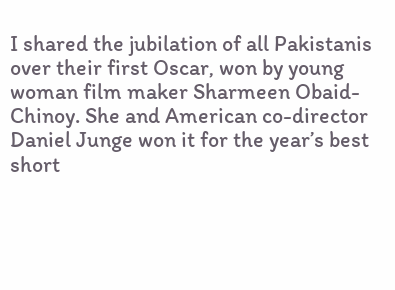I shared the jubilation of all Pakistanis over their first Oscar, won by young woman film maker Sharmeen Obaid-Chinoy. She and American co-director Daniel Junge won it for the year’s best short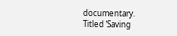documentary. Titled ‘Saving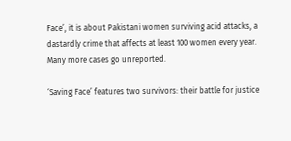Face’, it is about Pakistani women surviving acid attacks, a dastardly crime that affects at least 100 women every year. Many more cases go unreported.

‘Saving Face’ features two survivors: their battle for justice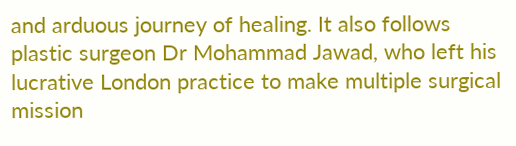and arduous journey of healing. It also follows plastic surgeon Dr Mohammad Jawad, who left his lucrative London practice to make multiple surgical mission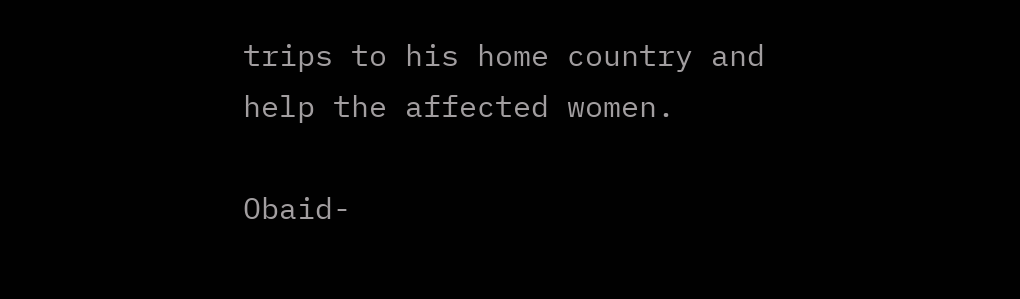trips to his home country and help the affected women.

Obaid-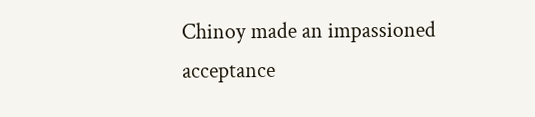Chinoy made an impassioned acceptance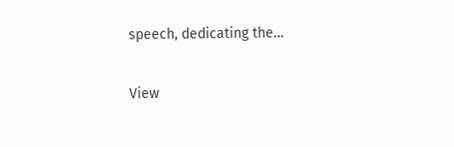speech, dedicating the…

View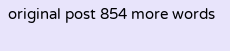original post 854 more words